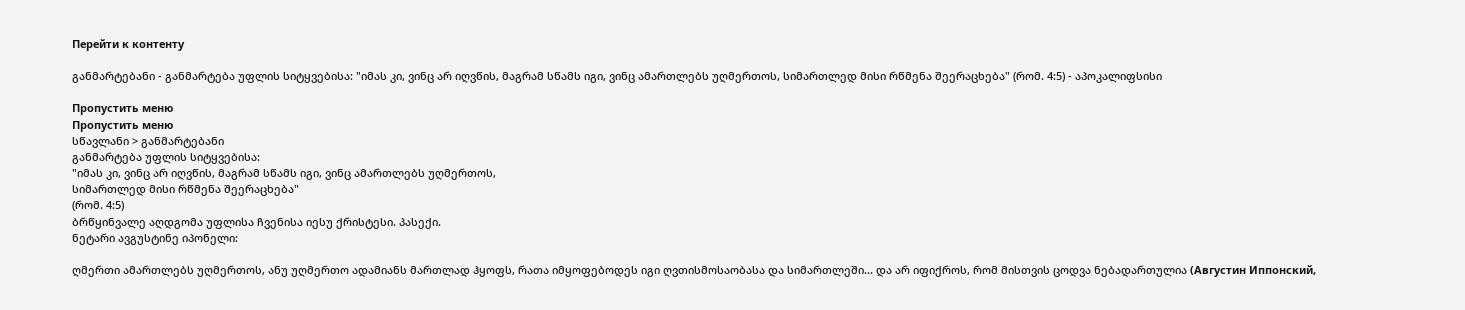Перейти к контенту

განმარტებანი - განმარტება უფლის სიტყვებისა: "იმას კი, ვინც არ იღვწის, მაგრამ სწამს იგი, ვინც ამართლებს უღმერთოს, სიმართლედ მისი რწმენა შეერაცხება" (რომ. 4:5) - აპოკალიფსისი

Пропустить меню
Пропустить меню
სწავლანი > განმარტებანი
განმარტება უფლის სიტყვებისა:
"იმას კი, ვინც არ იღვწის, მაგრამ სწამს იგი, ვინც ამართლებს უღმერთოს,
სიმართლედ მისი რწმენა შეერაცხება"
(რომ. 4:5)
ბრწყინვალე აღდგომა უფლისა ჩვენისა იესუ ქრისტესი. პასექი.
ნეტარი ავგუსტინე იპონელი:

ღმერთი ამართლებს უღმერთოს, ანუ უღმერთო ადამიანს მართლად ჰყოფს, რათა იმყოფებოდეს იგი ღვთისმოსაობასა და სიმართლეში... და არ იფიქროს, რომ მისთვის ცოდვა ნებადართულია (Августин Иппонский,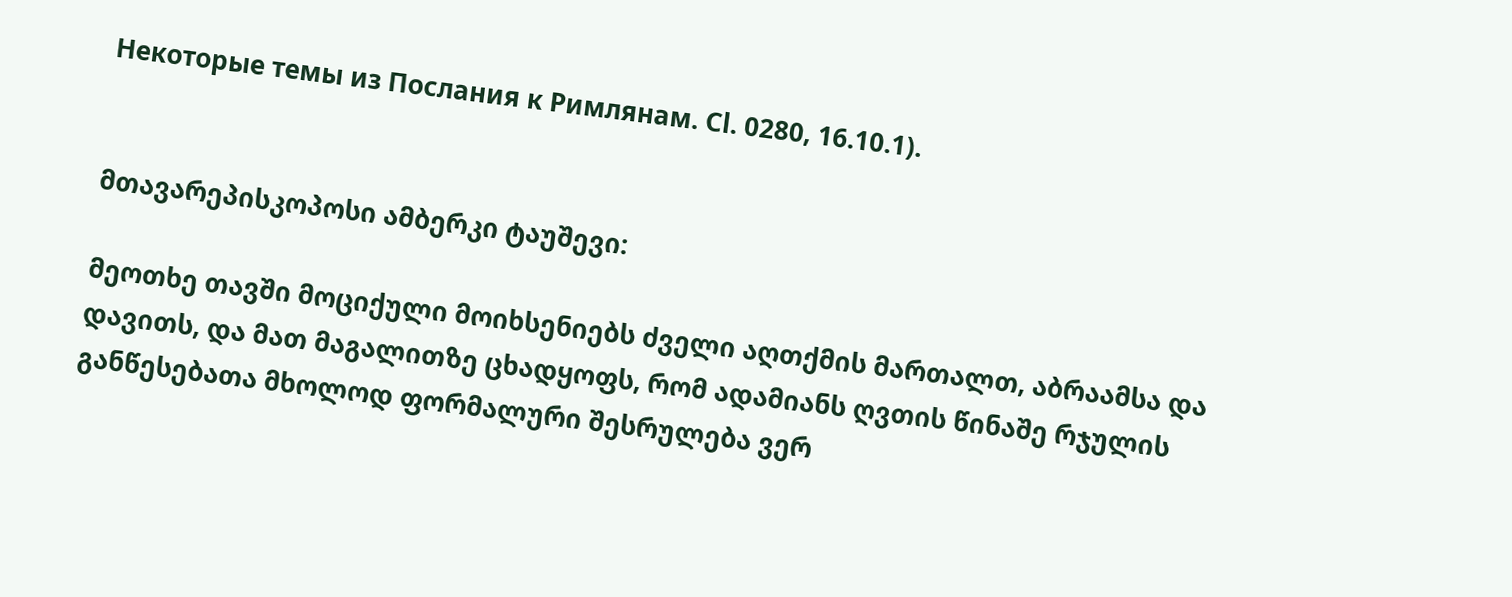Некоторые темы из Послания к Римлянам. Сl. 0280, 16.10.1).


მთავარეპისკოპოსი ამბერკი ტაუშევი:

მეოთხე თავში მოციქული მოიხსენიებს ძველი აღთქმის მართალთ, აბრაამსა და დავითს, და მათ მაგალითზე ცხადყოფს, რომ ადამიანს ღვთის წინაშე რჯულის განწესებათა მხოლოდ ფორმალური შესრულება ვერ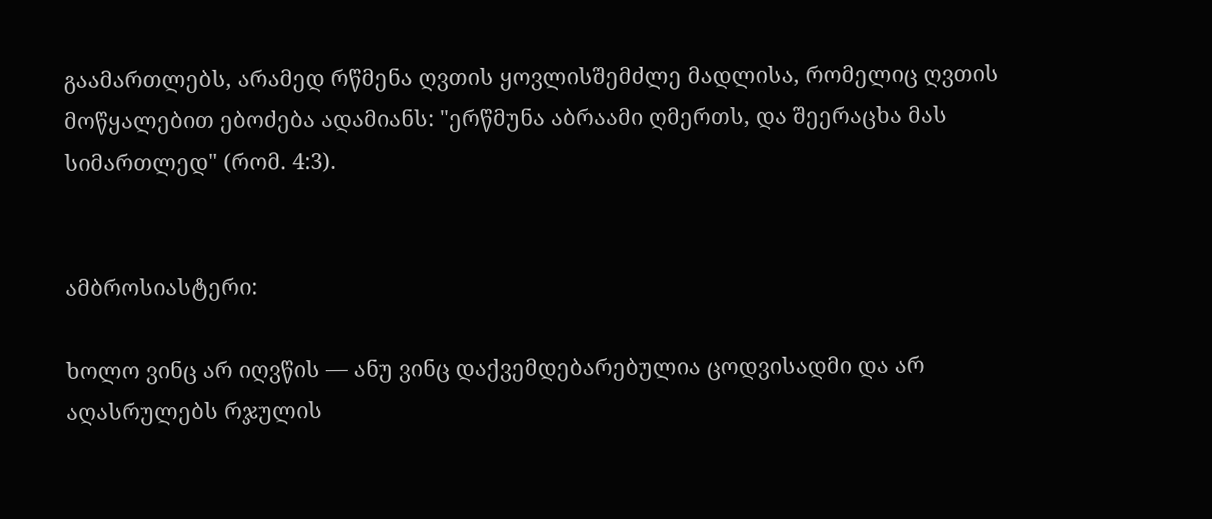გაამართლებს, არამედ რწმენა ღვთის ყოვლისშემძლე მადლისა, რომელიც ღვთის მოწყალებით ებოძება ადამიანს: "ერწმუნა აბრაამი ღმერთს, და შეერაცხა მას სიმართლედ" (რომ. 4:3).


ამბროსიასტერი:

ხოლო ვინც არ იღვწის — ანუ ვინც დაქვემდებარებულია ცოდვისადმი და არ აღასრულებს რჯულის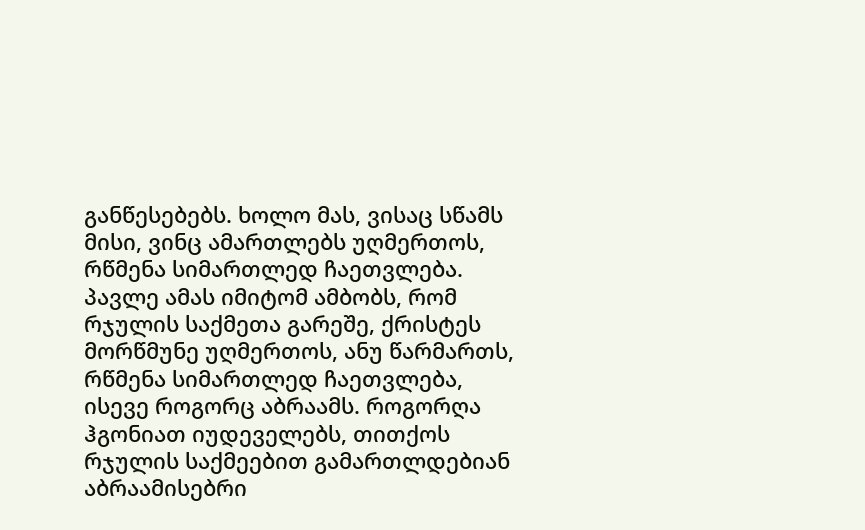განწესებებს. ხოლო მას, ვისაც სწამს მისი, ვინც ამართლებს უღმერთოს, რწმენა სიმართლედ ჩაეთვლება. პავლე ამას იმიტომ ამბობს, რომ რჯულის საქმეთა გარეშე, ქრისტეს მორწმუნე უღმერთოს, ანუ წარმართს, რწმენა სიმართლედ ჩაეთვლება, ისევე როგორც აბრაამს. როგორღა ჰგონიათ იუდეველებს, თითქოს რჯულის საქმეებით გამართლდებიან აბრაამისებრი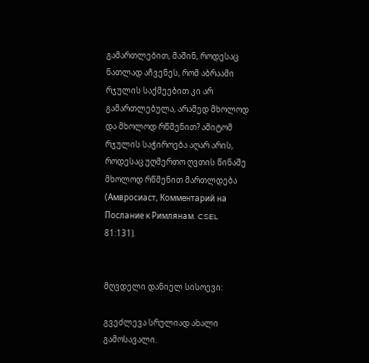გამართლებით, მაშინ, როდესაც ნათლად აჩვენეს, რომ აბრაამი რჯულის საქმეებით კი არ გამართლებულა, არამედ მხოლოდ და მხოლოდ რწმენით? ამიტომ რჯულის საჭიროება აღარ არის, როდესაც უღმერთო ღვთის წინაშე მხოლოდ რწმენით მართლდება (Амвросиаст, Комментарий на Послание к Римлянам. CSEL 81:131).


მღვდელი დანიელ სისოევი:

გვეძლევა სრულიად ახალი გამოსავალი.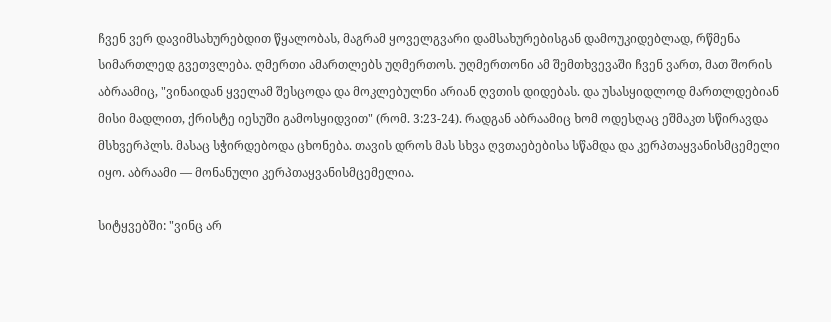ჩვენ ვერ დავიმსახურებდით წყალობას, მაგრამ ყოველგვარი დამსახურებისგან დამოუკიდებლად, რწმენა სიმართლედ გვეთვლება. ღმერთი ამართლებს უღმერთოს. უღმერთონი ამ შემთხვევაში ჩვენ ვართ, მათ შორის აბრაამიც, "ვინაიდან ყველამ შესცოდა და მოკლებულნი არიან ღვთის დიდებას. და უსასყიდლოდ მართლდებიან მისი მადლით, ქრისტე იესუში გამოსყიდვით" (რომ. 3:23-24). რადგან აბრაამიც ხომ ოდესღაც ეშმაკთ სწირავდა მსხვერპლს. მასაც სჭირდებოდა ცხონება. თავის დროს მას სხვა ღვთაებებისა სწამდა და კერპთაყვანისმცემელი იყო. აბრაამი — მონანული კერპთაყვანისმცემელია.

სიტყვებში: "ვინც არ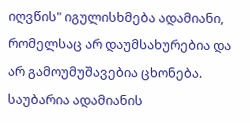იღვწის" იგულისხმება ადამიანი, რომელსაც არ დაუმსახურებია და არ გამოუმუშავებია ცხონება. საუბარია ადამიანის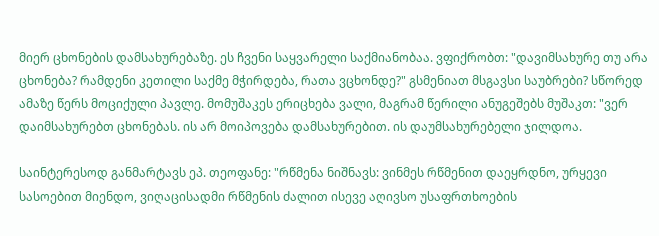მიერ ცხონების დამსახურებაზე. ეს ჩვენი საყვარელი საქმიანობაა. ვფიქრობთ: "დავიმსახურე თუ არა ცხონება? რამდენი კეთილი საქმე მჭირდება, რათა ვცხონდე?" გსმენიათ მსგავსი საუბრები? სწორედ ამაზე წერს მოციქული პავლე. მომუშაკეს ერიცხება ვალი, მაგრამ წერილი ანუგეშებს მუშაკთ: "ვერ დაიმსახურებთ ცხონებას. ის არ მოიპოვება დამსახურებით. ის დაუმსახურებელი ჯილდოა.

საინტერესოდ განმარტავს ეპ. თეოფანე: "რწმენა ნიშნავს: ვინმეს რწმენით დაეყრდნო, ურყევი სასოებით მიენდო, ვიღაცისადმი რწმენის ძალით ისევე აღივსო უსაფრთხოების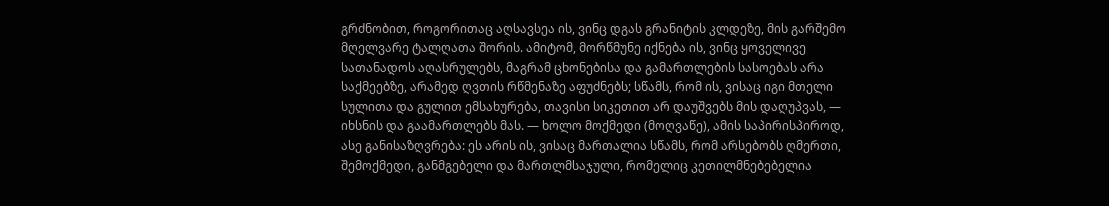გრძნობით, როგორითაც აღსავსეა ის, ვინც დგას გრანიტის კლდეზე, მის გარშემო მღელვარე ტალღათა შორის. ამიტომ, მორწმუნე იქნება ის, ვინც ყოველივე სათანადოს აღასრულებს, მაგრამ ცხონებისა და გამართლების სასოებას არა საქმეებზე, არამედ ღვთის რწმენაზე აფუძნებს; სწამს, რომ ის, ვისაც იგი მთელი სულითა და გულით ემსახურება, თავისი სიკეთით არ დაუშვებს მის დაღუპვას, — იხსნის და გაამართლებს მას. — ხოლო მოქმედი (მოღვაწე), ამის საპირისპიროდ, ასე განისაზღვრება: ეს არის ის, ვისაც მართალია სწამს, რომ არსებობს ღმერთი, შემოქმედი, განმგებელი და მართლმსაჯული, რომელიც კეთილმნებებელია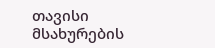თავისი მსახურების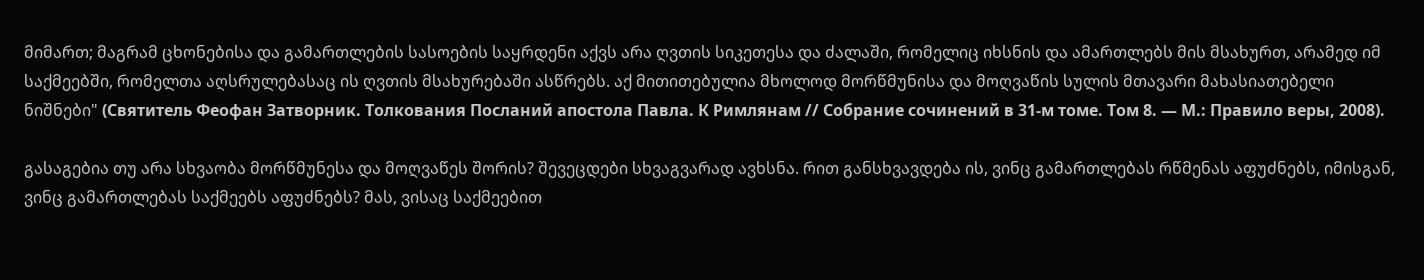მიმართ; მაგრამ ცხონებისა და გამართლების სასოების საყრდენი აქვს არა ღვთის სიკეთესა და ძალაში, რომელიც იხსნის და ამართლებს მის მსახურთ, არამედ იმ საქმეებში, რომელთა აღსრულებასაც ის ღვთის მსახურებაში ასწრებს. აქ მითითებულია მხოლოდ მორწმუნისა და მოღვაწის სულის მთავარი მახასიათებელი ნიშნები" (Святитель Феофан Затворник. Толкования Посланий апостола Павла. К Римлянам // Собрание сочинений в 31-м томе. Том 8. — М.: Правило веры, 2008).

გასაგებია თუ არა სხვაობა მორწმუნესა და მოღვაწეს შორის? შევეცდები სხვაგვარად ავხსნა. რით განსხვავდება ის, ვინც გამართლებას რწმენას აფუძნებს, იმისგან, ვინც გამართლებას საქმეებს აფუძნებს? მას, ვისაც საქმეებით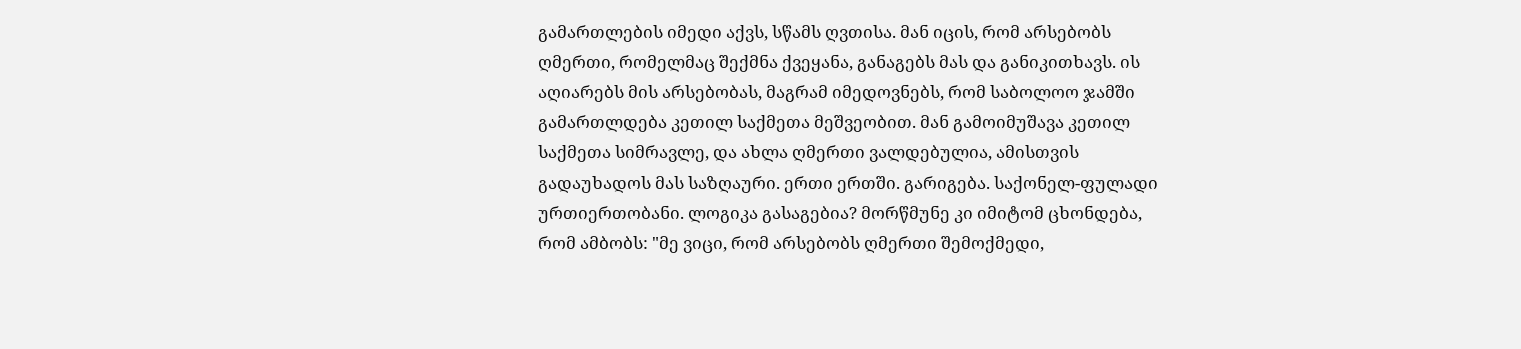გამართლების იმედი აქვს, სწამს ღვთისა. მან იცის, რომ არსებობს ღმერთი, რომელმაც შექმნა ქვეყანა, განაგებს მას და განიკითხავს. ის აღიარებს მის არსებობას, მაგრამ იმედოვნებს, რომ საბოლოო ჯამში გამართლდება კეთილ საქმეთა მეშვეობით. მან გამოიმუშავა კეთილ საქმეთა სიმრავლე, და ახლა ღმერთი ვალდებულია, ამისთვის გადაუხადოს მას საზღაური. ერთი ერთში. გარიგება. საქონელ-ფულადი ურთიერთობანი. ლოგიკა გასაგებია? მორწმუნე კი იმიტომ ცხონდება, რომ ამბობს: "მე ვიცი, რომ არსებობს ღმერთი შემოქმედი,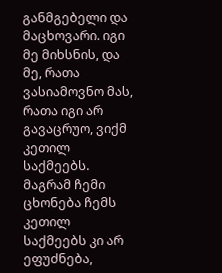განმგებელი და მაცხოვარი. იგი მე მიხსნის, და მე, რათა ვასიამოვნო მას, რათა იგი არ გავაცრუო, ვიქმ კეთილ საქმეებს. მაგრამ ჩემი ცხონება ჩემს კეთილ საქმეებს კი არ ეფუძნება,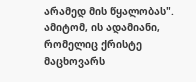არამედ მის წყალობას". ამიტომ, ის ადამიანი, რომელიც ქრისტე მაცხოვარს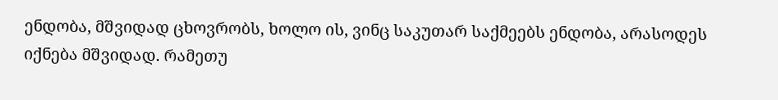ენდობა, მშვიდად ცხოვრობს, ხოლო ის, ვინც საკუთარ საქმეებს ენდობა, არასოდეს იქნება მშვიდად. რამეთუ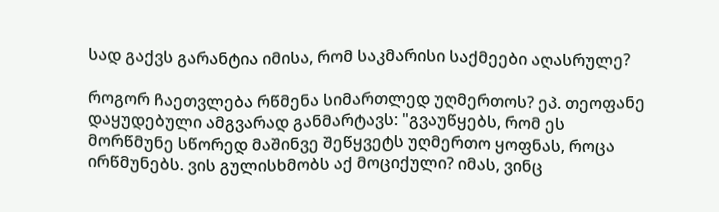სად გაქვს გარანტია იმისა, რომ საკმარისი საქმეები აღასრულე?

როგორ ჩაეთვლება რწმენა სიმართლედ უღმერთოს? ეპ. თეოფანე დაყუდებული ამგვარად განმარტავს: "გვაუწყებს, რომ ეს მორწმუნე სწორედ მაშინვე შეწყვეტს უღმერთო ყოფნას, როცა ირწმუნებს. ვის გულისხმობს აქ მოციქული? იმას, ვინც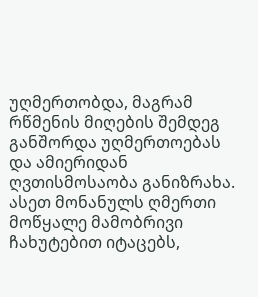უღმერთობდა, მაგრამ რწმენის მიღების შემდეგ განშორდა უღმერთოებას და ამიერიდან ღვთისმოსაობა განიზრახა. ასეთ მონანულს ღმერთი მოწყალე მამობრივი ჩახუტებით იტაცებს,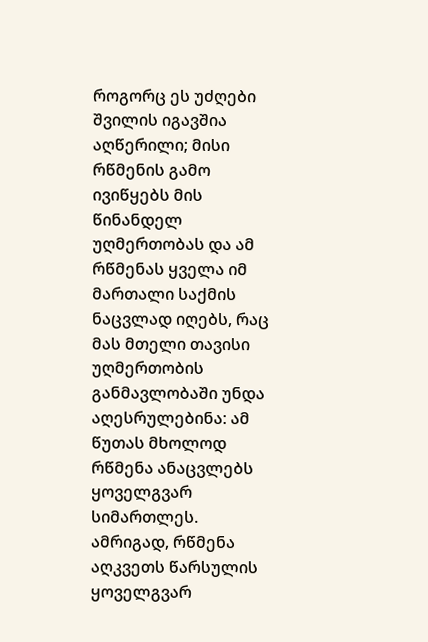როგორც ეს უძღები შვილის იგავშია აღწერილი; მისი რწმენის გამო ივიწყებს მის წინანდელ უღმერთობას და ამ რწმენას ყველა იმ მართალი საქმის ნაცვლად იღებს, რაც მას მთელი თავისი უღმერთობის განმავლობაში უნდა აღესრულებინა: ამ წუთას მხოლოდ რწმენა ანაცვლებს ყოველგვარ სიმართლეს. ამრიგად, რწმენა აღკვეთს წარსულის ყოველგვარ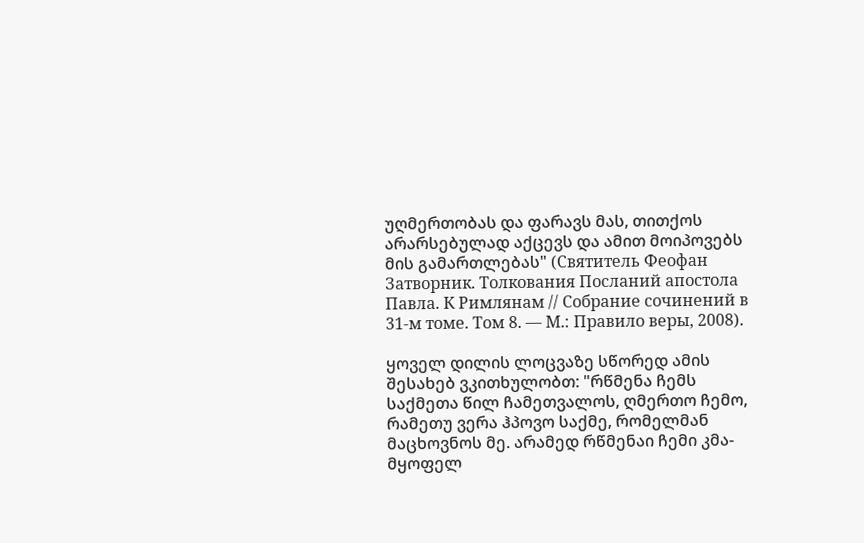უღმერთობას და ფარავს მას, თითქოს არარსებულად აქცევს და ამით მოიპოვებს მის გამართლებას" (Святитель Феофан Затворник. Толкования Посланий апостола Павла. К Римлянам // Собрание сочинений в 31-м томе. Том 8. — М.: Правило веры, 2008).

ყოველ დილის ლოცვაზე სწორედ ამის შესახებ ვკითხულობთ: "რწმენა ჩემს საქმეთა წილ ჩამეთვალოს, ღმერთო ჩემო, რამეთუ ვერა ჰპოვო საქმე, რომელმან მაცხოვნოს მე. არამედ რწმენაი ჩემი კმა-მყოფელ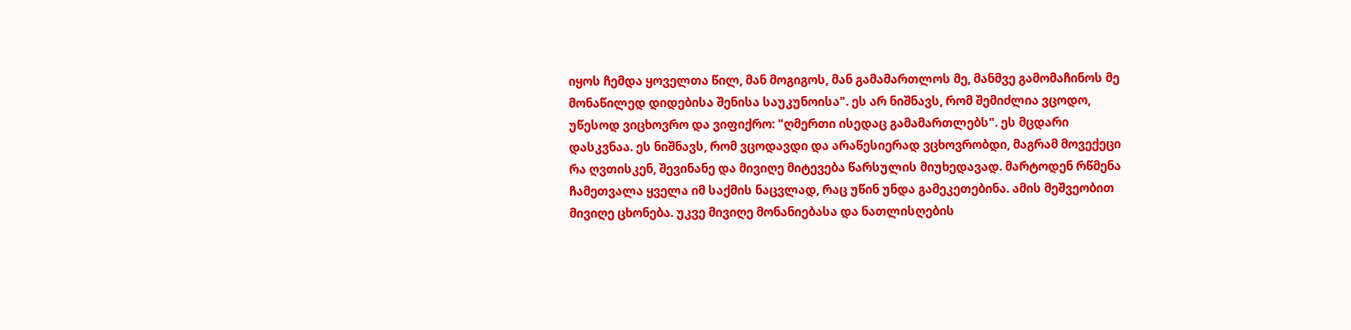იყოს ჩემდა ყოველთა წილ, მან მოგიგოს, მან გამამართლოს მე, მანმვე გამომაჩინოს მე მონაწილედ დიდებისა შენისა საუკუნოისა". ეს არ ნიშნავს, რომ შემიძლია ვცოდო, უწესოდ ვიცხოვრო და ვიფიქრო: "ღმერთი ისედაც გამამართლებს". ეს მცდარი დასკვნაა. ეს ნიშნავს, რომ ვცოდავდი და არაწესიერად ვცხოვრობდი, მაგრამ მოვექეცი რა ღვთისკენ, შევინანე და მივიღე მიტევება წარსულის მიუხედავად. მარტოდენ რწმენა ჩამეთვალა ყველა იმ საქმის ნაცვლად, რაც უწინ უნდა გამეკეთებინა. ამის მეშვეობით მივიღე ცხონება. უკვე მივიღე მონანიებასა და ნათლისღების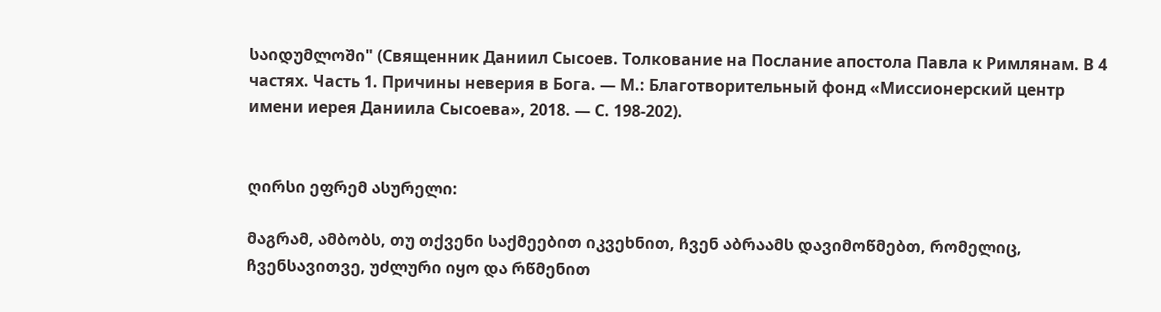საიდუმლოში" (Священник Даниил Сысоев. Толкование на Послание апостола Павла к Римлянам. В 4 частях. Часть 1. Причины неверия в Бога. — М.: Благотворительный фонд «Миссионерский центр имени иерея Даниила Сысоева», 2018. — С. 198-202).


ღირსი ეფრემ ასურელი:

მაგრამ, ამბობს, თუ თქვენი საქმეებით იკვეხნით, ჩვენ აბრაამს დავიმოწმებთ, რომელიც, ჩვენსავითვე, უძლური იყო და რწმენით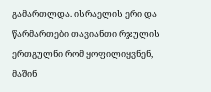გამართლდა. ისრაელის ერი და წარმართები თავიანთი რჯულის ერთგულნი რომ ყოფილიყვნენ, მაშინ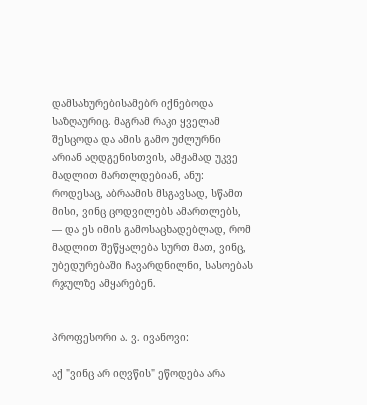დამსახურებისამებრ იქნებოდა საზღაურიც. მაგრამ რაკი ყველამ შესცოდა და ამის გამო უძლურნი არიან აღდგენისთვის, ამჟამად უკვე მადლით მართლდებიან, ანუ: როდესაც, აბრაამის მსგავსად, სწამთ მისი, ვინც ცოდვილებს ამართლებს, — და ეს იმის გამოსაცხადებლად, რომ მადლით შეწყალება სურთ მათ, ვინც, უბედურებაში ჩავარდნილნი, სასოებას რჯულზე ამყარებენ.


პროფესორი ა. ვ. ივანოვი:

აქ "ვინც არ იღვწის" ეწოდება არა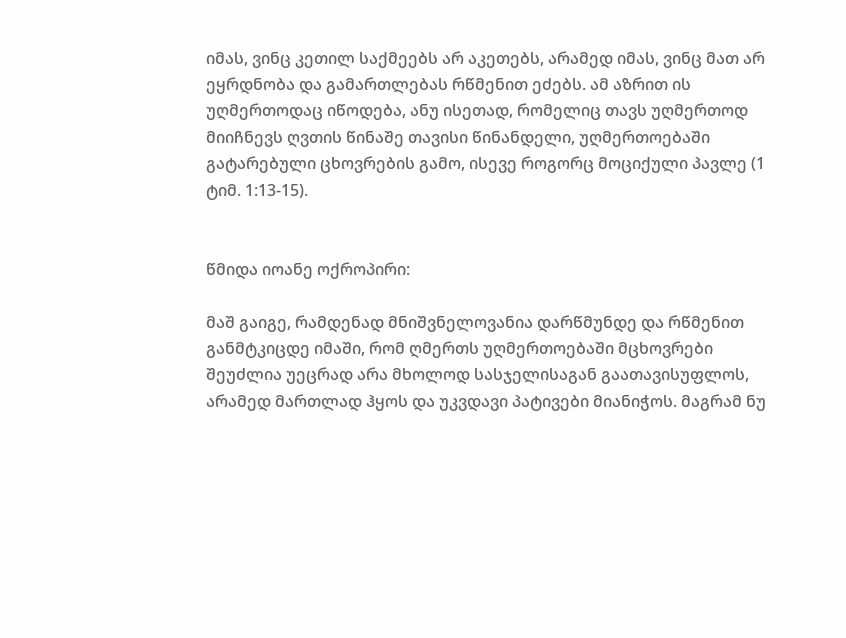იმას, ვინც კეთილ საქმეებს არ აკეთებს, არამედ იმას, ვინც მათ არ ეყრდნობა და გამართლებას რწმენით ეძებს. ამ აზრით ის უღმერთოდაც იწოდება, ანუ ისეთად, რომელიც თავს უღმერთოდ მიიჩნევს ღვთის წინაშე თავისი წინანდელი, უღმერთოებაში გატარებული ცხოვრების გამო, ისევე როგორც მოციქული პავლე (1 ტიმ. 1:13-15).


წმიდა იოანე ოქროპირი:

მაშ გაიგე, რამდენად მნიშვნელოვანია დარწმუნდე და რწმენით განმტკიცდე იმაში, რომ ღმერთს უღმერთოებაში მცხოვრები შეუძლია უეცრად არა მხოლოდ სასჯელისაგან გაათავისუფლოს, არამედ მართლად ჰყოს და უკვდავი პატივები მიანიჭოს. მაგრამ ნუ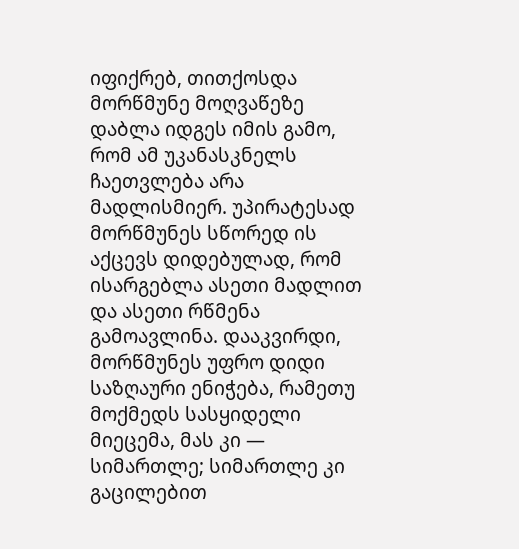იფიქრებ, თითქოსდა მორწმუნე მოღვაწეზე დაბლა იდგეს იმის გამო, რომ ამ უკანასკნელს ჩაეთვლება არა მადლისმიერ. უპირატესად მორწმუნეს სწორედ ის აქცევს დიდებულად, რომ ისარგებლა ასეთი მადლით და ასეთი რწმენა გამოავლინა. დააკვირდი, მორწმუნეს უფრო დიდი საზღაური ენიჭება, რამეთუ მოქმედს სასყიდელი მიეცემა, მას კი — სიმართლე; სიმართლე კი გაცილებით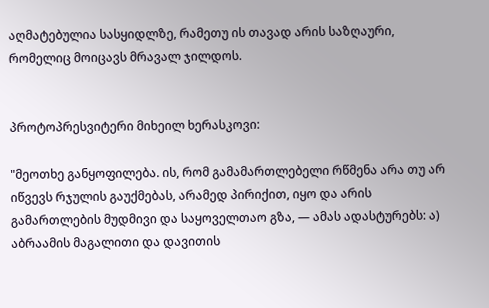აღმატებულია სასყიდლზე, რამეთუ ის თავად არის საზღაური, რომელიც მოიცავს მრავალ ჯილდოს.


პროტოპრესვიტერი მიხეილ ხერასკოვი:

"მეოთხე განყოფილება. ის, რომ გამამართლებელი რწმენა არა თუ არ იწვევს რჯულის გაუქმებას, არამედ პირიქით, იყო და არის გამართლების მუდმივი და საყოველთაო გზა, — ამას ადასტურებს: ა) აბრაამის მაგალითი და დავითის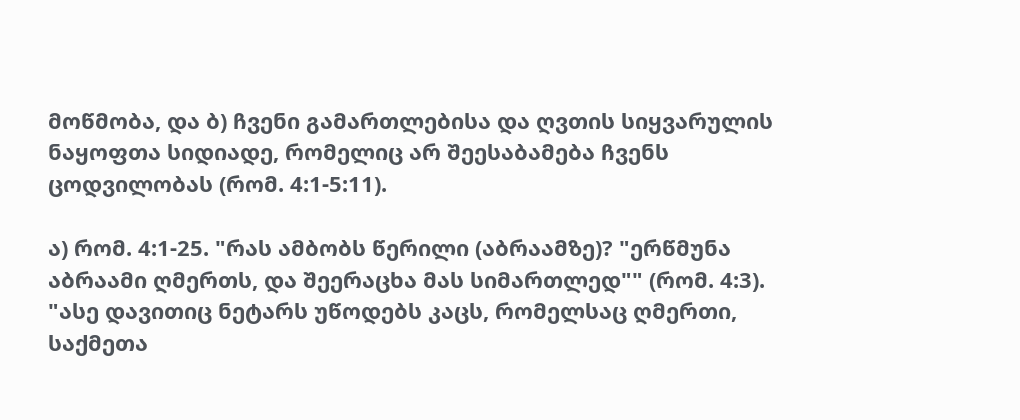მოწმობა, და ბ) ჩვენი გამართლებისა და ღვთის სიყვარულის ნაყოფთა სიდიადე, რომელიც არ შეესაბამება ჩვენს ცოდვილობას (რომ. 4:1-5:11).

ა) რომ. 4:1-25. "რას ამბობს წერილი (აბრაამზე)? "ერწმუნა აბრაამი ღმერთს, და შეერაცხა მას სიმართლედ"" (რომ. 4:3). "ასე დავითიც ნეტარს უწოდებს კაცს, რომელსაც ღმერთი, საქმეთა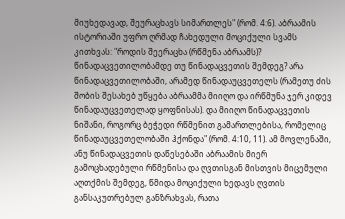მიუხედავად, შეურაცხავს სიმართლეს" (რომ. 4:6). აბრაამის ისტორიაში უფრო ღრმად ჩახედული მოციქული სვამს კითხვას: "როდის შეერაცხა (რწმენა აბრაამს)? წინადაცვეთილობამდე თუ წინადაცვეთის შემდეგ? არა წინადაცვეთილობაში, არამედ წინადაუცვეთელს (რამეთუ ძის შობის შესახებ უწყება აბრაამმა მიიღო და ირწმუნა ჯერ კიდევ წინადაუცვეთელად ყოფნისას). და მიიღო წინადაცვეთის ნიშანი, როგორც ბეჭედი რწმენით გამართლებისა, რომელიც წინადაუცვეთელობაში ჰქონდა" (რომ. 4:10, 11). ამ მოვლენაში, ანუ წინადაცვეთის დაწესებაში აბრაამის მიერ გამოცხადებული რწმენისა და ღვთისგან მისთვის მიცემული აღთქმის შემდეგ, წმიდა მოციქული ხედავს ღვთის განსაკუთრებულ განზრახვას, რათა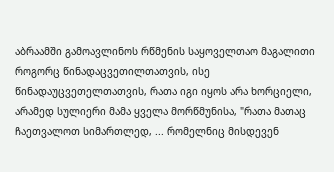აბრაამში გამოავლინოს რწმენის საყოველთაო მაგალითი როგორც წინადაცვეთილთათვის, ისე წინადაუცვეთელთათვის, რათა იგი იყოს არა ხორციელი, არამედ სულიერი მამა ყველა მორწმუნისა, "რათა მათაც ჩაეთვალოთ სიმართლედ, ... რომელნიც მისდევენ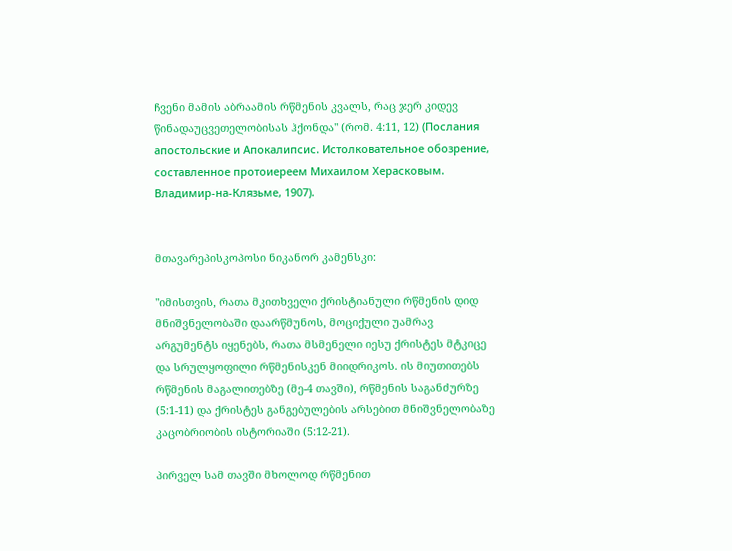ჩვენი მამის აბრაამის რწმენის კვალს, რაც ჯერ კიდევ წინადაუცვეთელობისას ჰქონდა" (რომ. 4:11, 12) (Послания апостольские и Апокалипсис. Истолковательное обозрение, составленное протоиереем Михаилом Херасковым. Владимир-на-Клязьме, 1907).


მთავარეპისკოპოსი ნიკანორ კამენსკი:

"იმისთვის, რათა მკითხველი ქრისტიანული რწმენის დიდ მნიშვნელობაში დაარწმუნოს, მოციქული უამრავ არგუმენტს იყენებს, რათა მსმენელი იესუ ქრისტეს მტკიცე და სრულყოფილი რწმენისკენ მიიდრიკოს. ის მიუთითებს რწმენის მაგალითებზე (მე-4 თავში), რწმენის საგანძურზე (5:1-11) და ქრისტეს განგებულების არსებით მნიშვნელობაზე კაცობრიობის ისტორიაში (5:12-21).

პირველ სამ თავში მხოლოდ რწმენით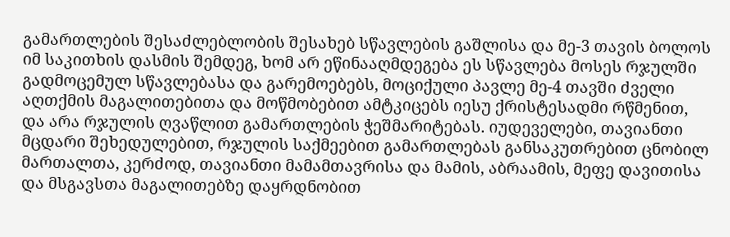გამართლების შესაძლებლობის შესახებ სწავლების გაშლისა და მე-3 თავის ბოლოს იმ საკითხის დასმის შემდეგ, ხომ არ ეწინააღმდეგება ეს სწავლება მოსეს რჯულში გადმოცემულ სწავლებასა და გარემოებებს, მოციქული პავლე მე-4 თავში ძველი აღთქმის მაგალითებითა და მოწმობებით ამტკიცებს იესუ ქრისტესადმი რწმენით, და არა რჯულის ღვაწლით გამართლების ჭეშმარიტებას. იუდეველები, თავიანთი მცდარი შეხედულებით, რჯულის საქმეებით გამართლებას განსაკუთრებით ცნობილ მართალთა, კერძოდ, თავიანთი მამამთავრისა და მამის, აბრაამის, მეფე დავითისა და მსგავსთა მაგალითებზე დაყრდნობით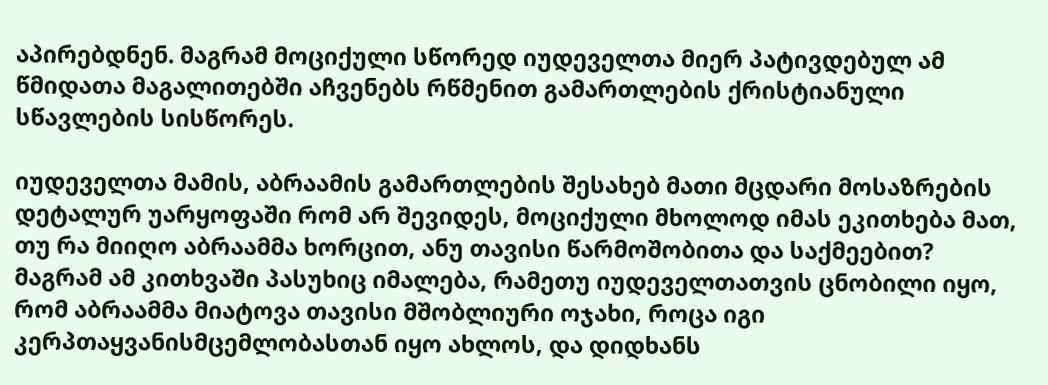აპირებდნენ. მაგრამ მოციქული სწორედ იუდეველთა მიერ პატივდებულ ამ წმიდათა მაგალითებში აჩვენებს რწმენით გამართლების ქრისტიანული სწავლების სისწორეს.

იუდეველთა მამის, აბრაამის გამართლების შესახებ მათი მცდარი მოსაზრების დეტალურ უარყოფაში რომ არ შევიდეს, მოციქული მხოლოდ იმას ეკითხება მათ, თუ რა მიიღო აბრაამმა ხორცით, ანუ თავისი წარმოშობითა და საქმეებით? მაგრამ ამ კითხვაში პასუხიც იმალება, რამეთუ იუდეველთათვის ცნობილი იყო, რომ აბრაამმა მიატოვა თავისი მშობლიური ოჯახი, როცა იგი კერპთაყვანისმცემლობასთან იყო ახლოს, და დიდხანს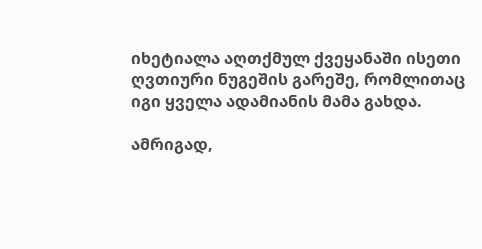იხეტიალა აღთქმულ ქვეყანაში ისეთი ღვთიური ნუგეშის გარეშე, რომლითაც იგი ყველა ადამიანის მამა გახდა.

ამრიგად,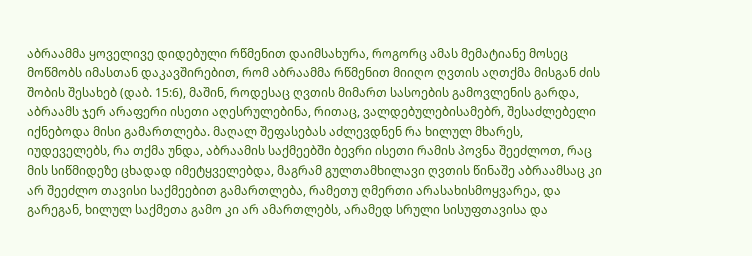აბრაამმა ყოველივე დიდებული რწმენით დაიმსახურა, როგორც ამას მემატიანე მოსეც მოწმობს იმასთან დაკავშირებით, რომ აბრაამმა რწმენით მიიღო ღვთის აღთქმა მისგან ძის შობის შესახებ (დაბ. 15:6), მაშინ, როდესაც ღვთის მიმართ სასოების გამოვლენის გარდა, აბრაამს ჯერ არაფერი ისეთი აღესრულებინა, რითაც, ვალდებულებისამებრ, შესაძლებელი იქნებოდა მისი გამართლება. მაღალ შეფასებას აძლევდნენ რა ხილულ მხარეს, იუდეველებს, რა თქმა უნდა, აბრაამის საქმეებში ბევრი ისეთი რამის პოვნა შეეძლოთ, რაც მის სიწმიდეზე ცხადად იმეტყველებდა, მაგრამ გულთამხილავი ღვთის წინაშე აბრაამსაც კი არ შეეძლო თავისი საქმეებით გამართლება, რამეთუ ღმერთი არასახისმოყვარეა, და გარეგან, ხილულ საქმეთა გამო კი არ ამართლებს, არამედ სრული სისუფთავისა და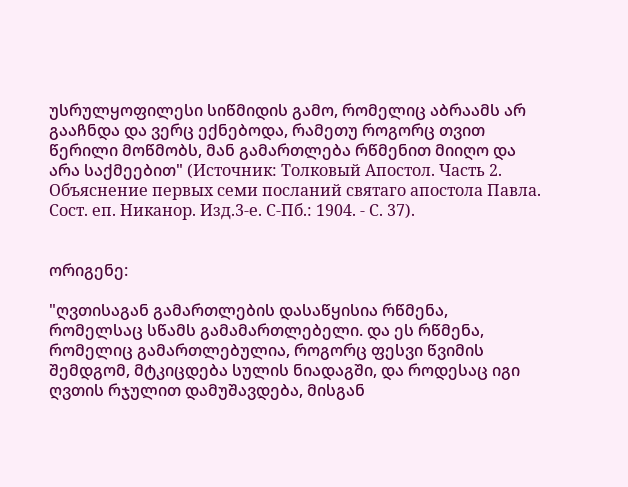უსრულყოფილესი სიწმიდის გამო, რომელიც აბრაამს არ გააჩნდა და ვერც ექნებოდა, რამეთუ როგორც თვით წერილი მოწმობს, მან გამართლება რწმენით მიიღო და არა საქმეებით" (Источник: Толковый Апостол. Часть 2. Объяснение первых семи посланий святаго апостола Павла. Сост. еп. Никанор. Изд.3-е. С-Пб.: 1904. - С. 37).


ორიგენე:

"ღვთისაგან გამართლების დასაწყისია რწმენა, რომელსაც სწამს გამამართლებელი. და ეს რწმენა, რომელიც გამართლებულია, როგორც ფესვი წვიმის შემდგომ, მტკიცდება სულის ნიადაგში, და როდესაც იგი ღვთის რჯულით დამუშავდება, მისგან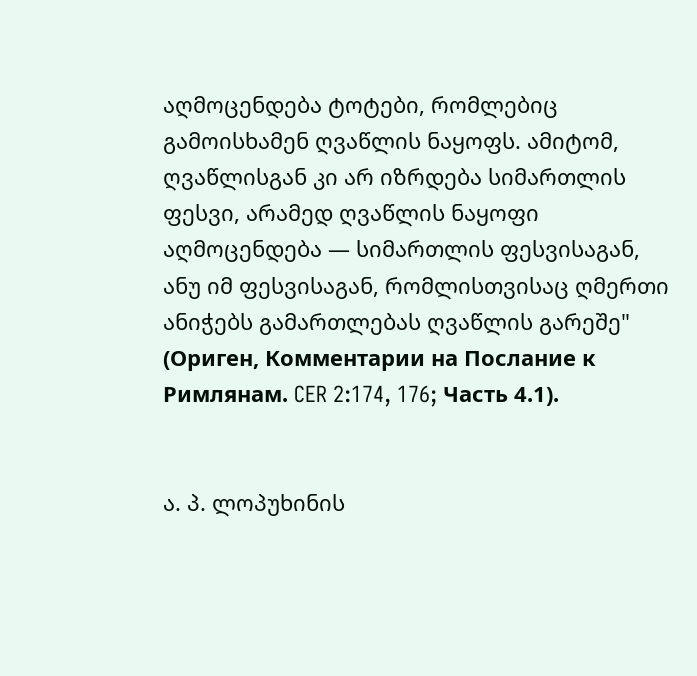აღმოცენდება ტოტები, რომლებიც გამოისხამენ ღვაწლის ნაყოფს. ამიტომ, ღვაწლისგან კი არ იზრდება სიმართლის ფესვი, არამედ ღვაწლის ნაყოფი აღმოცენდება — სიმართლის ფესვისაგან, ანუ იმ ფესვისაგან, რომლისთვისაც ღმერთი ანიჭებს გამართლებას ღვაწლის გარეშე" (Ориген, Комментарии на Послание к Римлянам. CER 2:174, 176; Часть 4.1).


ა. პ. ლოპუხინის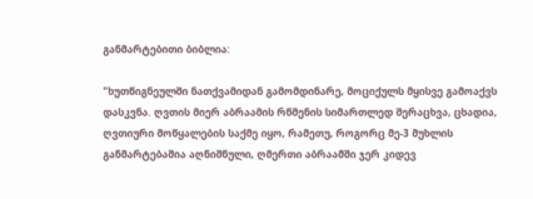განმარტებითი ბიბლია:

"ხუთწიგნეულში ნათქვამიდან გამომდინარე, მოციქულს მყისვე გამოაქვს დასკვნა. ღვთის მიერ აბრაამის რწმენის სიმართლედ შერაცხვა, ცხადია, ღვთიური მოწყალების საქმე იყო, რამეთუ, როგორც მე-3 მუხლის განმარტებაშია აღნიშნული, ღმერთი აბრაამში ჯერ კიდევ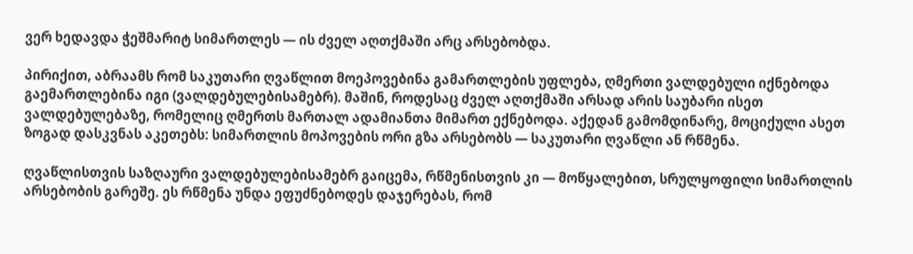ვერ ხედავდა ჭეშმარიტ სიმართლეს — ის ძველ აღთქმაში არც არსებობდა.

პირიქით, აბრაამს რომ საკუთარი ღვაწლით მოეპოვებინა გამართლების უფლება, ღმერთი ვალდებული იქნებოდა გაემართლებინა იგი (ვალდებულებისამებრ). მაშინ, როდესაც ძველ აღთქმაში არსად არის საუბარი ისეთ ვალდებულებაზე, რომელიც ღმერთს მართალ ადამიანთა მიმართ ექნებოდა. აქედან გამომდინარე, მოციქული ასეთ ზოგად დასკვნას აკეთებს: სიმართლის მოპოვების ორი გზა არსებობს — საკუთარი ღვაწლი ან რწმენა.

ღვაწლისთვის საზღაური ვალდებულებისამებრ გაიცემა, რწმენისთვის კი — მოწყალებით, სრულყოფილი სიმართლის არსებობის გარეშე. ეს რწმენა უნდა ეფუძნებოდეს დაჯერებას, რომ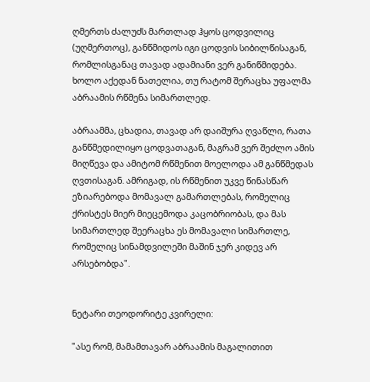ღმერთს ძალუძს მართლად ჰყოს ცოდვილიც (უღმერთოც), განწმიდოს იგი ცოდვის სიბილწისაგან, რომლისგანაც თავად ადამიანი ვერ განიწმიდება. ხოლო აქედან ნათელია, თუ რატომ შერაცხა უფალმა აბრაამის რწმენა სიმართლედ.

აბრაამმა, ცხადია, თავად არ დაიშურა ღვაწლი, რათა განწმედილიყო ცოდვათაგან, მაგრამ ვერ შეძლო ამის მიღწევა და ამიტომ რწმენით მოელოდა ამ განწმედას ღვთისაგან. ამრიგად, ის რწმენით უკვე წინასწარ ეზიარებოდა მომავალ გამართლებას, რომელიც ქრისტეს მიერ მიეცემოდა კაცობრიობას, და მას სიმართლედ შეერაცხა ეს მომავალი სიმართლე, რომელიც სინამდვილეში მაშინ ჯერ კიდევ არ არსებობდა".


ნეტარი თეოდორიტე კვირელი:

"ასე რომ, მამამთავარ აბრაამის მაგალითით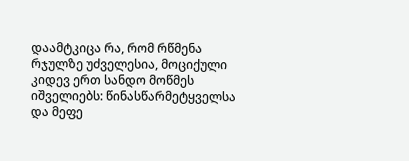დაამტკიცა რა, რომ რწმენა რჯულზე უძველესია, მოციქული კიდევ ერთ სანდო მოწმეს იშველიებს: წინასწარმეტყველსა და მეფე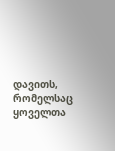დავითს, რომელსაც ყოველთა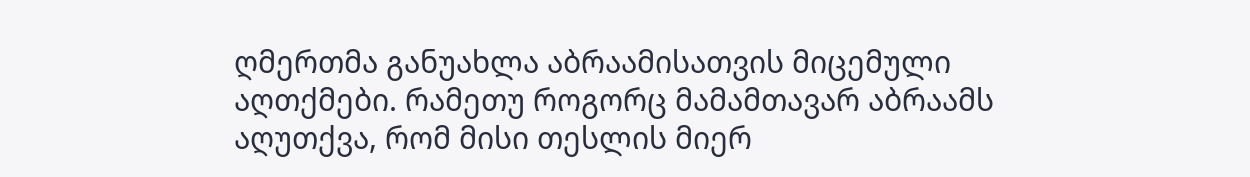ღმერთმა განუახლა აბრაამისათვის მიცემული აღთქმები. რამეთუ როგორც მამამთავარ აბრაამს აღუთქვა, რომ მისი თესლის მიერ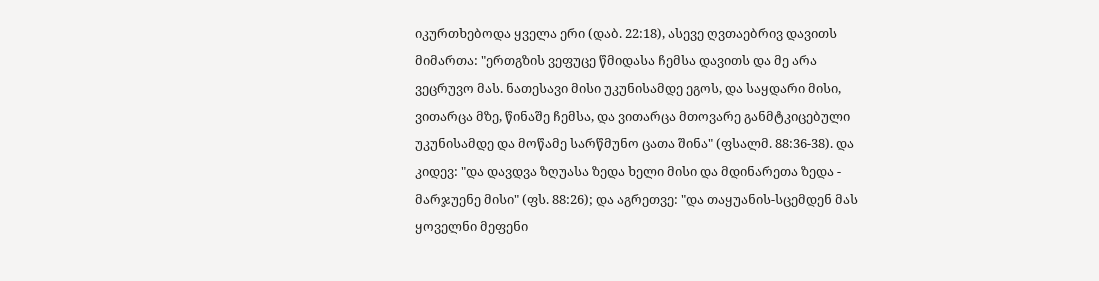იკურთხებოდა ყველა ერი (დაბ. 22:18), ასევე ღვთაებრივ დავითს მიმართა: "ერთგზის ვეფუცე წმიდასა ჩემსა დავითს და მე არა ვეცრუვო მას. ნათესავი მისი უკუნისამდე ეგოს, და საყდარი მისი, ვითარცა მზე, წინაშე ჩემსა, და ვითარცა მთოვარე განმტკიცებული უკუნისამდე და მოწამე სარწმუნო ცათა შინა" (ფსალმ. 88:36-38). და კიდევ: "და დავდვა ზღუასა ზედა ხელი მისი და მდინარეთა ზედა - მარჯუენე მისი" (ფს. 88:26); და აგრეთვე: "და თაყუანის-სცემდენ მას ყოველნი მეფენი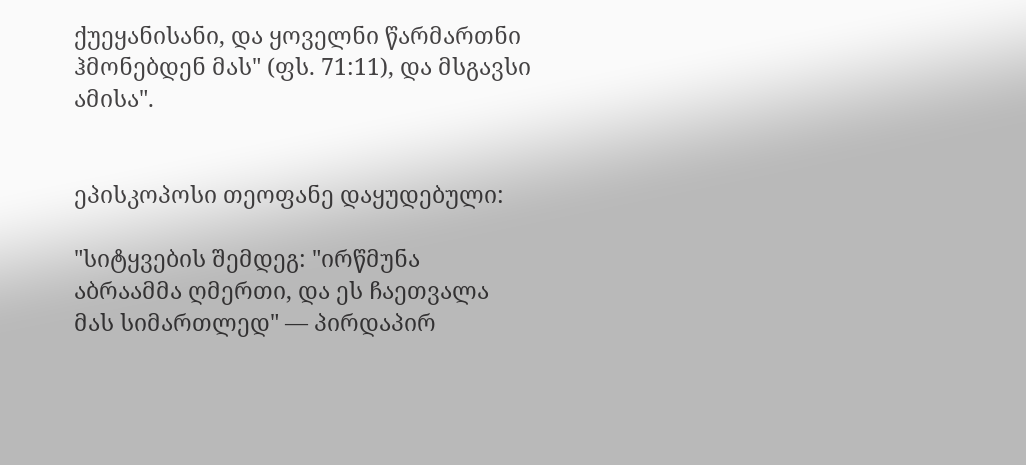ქუეყანისანი, და ყოველნი წარმართნი ჰმონებდენ მას" (ფს. 71:11), და მსგავსი ამისა".


ეპისკოპოსი თეოფანე დაყუდებული:

"სიტყვების შემდეგ: "ირწმუნა აბრაამმა ღმერთი, და ეს ჩაეთვალა მას სიმართლედ" — პირდაპირ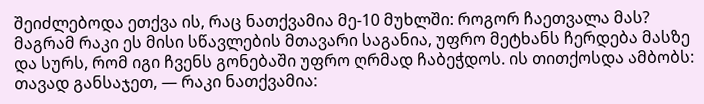შეიძლებოდა ეთქვა ის, რაც ნათქვამია მე-10 მუხლში: როგორ ჩაეთვალა მას? მაგრამ რაკი ეს მისი სწავლების მთავარი საგანია, უფრო მეტხანს ჩერდება მასზე და სურს, რომ იგი ჩვენს გონებაში უფრო ღრმად ჩაბეჭდოს. ის თითქოსდა ამბობს: თავად განსაჯეთ, — რაკი ნათქვამია: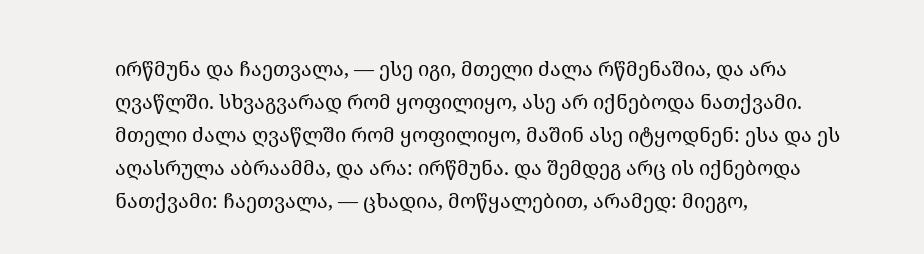ირწმუნა და ჩაეთვალა, — ესე იგი, მთელი ძალა რწმენაშია, და არა ღვაწლში. სხვაგვარად რომ ყოფილიყო, ასე არ იქნებოდა ნათქვამი. მთელი ძალა ღვაწლში რომ ყოფილიყო, მაშინ ასე იტყოდნენ: ესა და ეს აღასრულა აბრაამმა, და არა: ირწმუნა. და შემდეგ არც ის იქნებოდა ნათქვამი: ჩაეთვალა, — ცხადია, მოწყალებით, არამედ: მიეგო,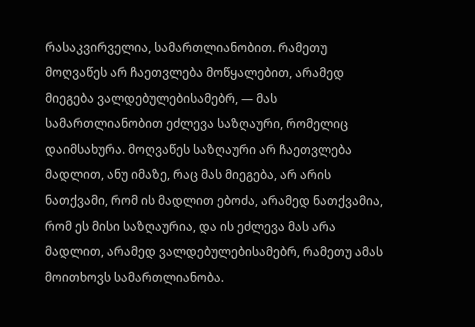რასაკვირველია, სამართლიანობით. რამეთუ მოღვაწეს არ ჩაეთვლება მოწყალებით, არამედ მიეგება ვალდებულებისამებრ, — მას სამართლიანობით ეძლევა საზღაური, რომელიც დაიმსახურა. მოღვაწეს საზღაური არ ჩაეთვლება მადლით, ანუ იმაზე, რაც მას მიეგება, არ არის ნათქვამი, რომ ის მადლით ებოძა, არამედ ნათქვამია, რომ ეს მისი საზღაურია, და ის ეძლევა მას არა მადლით, არამედ ვალდებულებისამებრ, რამეთუ ამას მოითხოვს სამართლიანობა.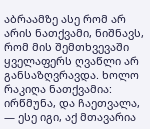აბრაამზე ასე რომ არ არის ნათქვამი, ნიშნავს, რომ მის შემთხვევაში ყველაფერს ღვაწლი არ განსაზღვრავდა. ხოლო რაკიღა ნათქვამია: ირწმუნა, და ჩაეთვალა, — ესე იგი, აქ მთავარია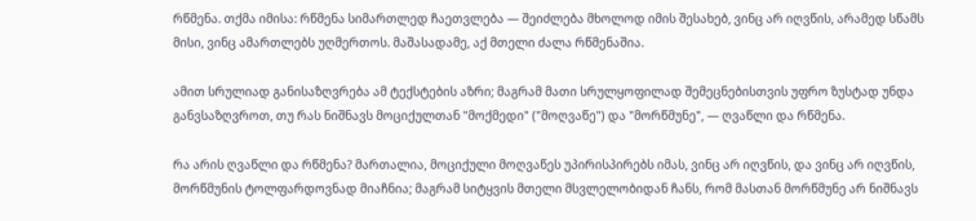რწმენა. თქმა იმისა: რწმენა სიმართლედ ჩაეთვლება — შეიძლება მხოლოდ იმის შესახებ, ვინც არ იღვწის, არამედ სწამს მისი, ვინც ამართლებს უღმერთოს. მაშასადამე, აქ მთელი ძალა რწმენაშია.

ამით სრულიად განისაზღვრება ამ ტექსტების აზრი; მაგრამ მათი სრულყოფილად შემეცნებისთვის უფრო ზუსტად უნდა განვსაზღვროთ, თუ რას ნიშნავს მოციქულთან "მოქმედი" ("მოღვაწე") და "მორწმუნე", — ღვაწლი და რწმენა.

რა არის ღვაწლი და რწმენა? მართალია, მოციქული მოღვაწეს უპირისპირებს იმას, ვინც არ იღვწის, და ვინც არ იღვწის, მორწმუნის ტოლფარდოვნად მიაჩნია; მაგრამ სიტყვის მთელი მსვლელობიდან ჩანს, რომ მასთან მორწმუნე არ ნიშნავს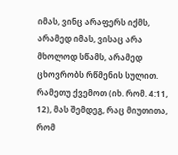იმას, ვინც არაფერს იქმს, არამედ იმას, ვისაც არა მხოლოდ სწამს, არამედ ცხოვრობს რწმენის სულით. რამეთუ ქვემოთ (იხ. რომ. 4:11, 12), მას შემდეგ, რაც მიუთითა, რომ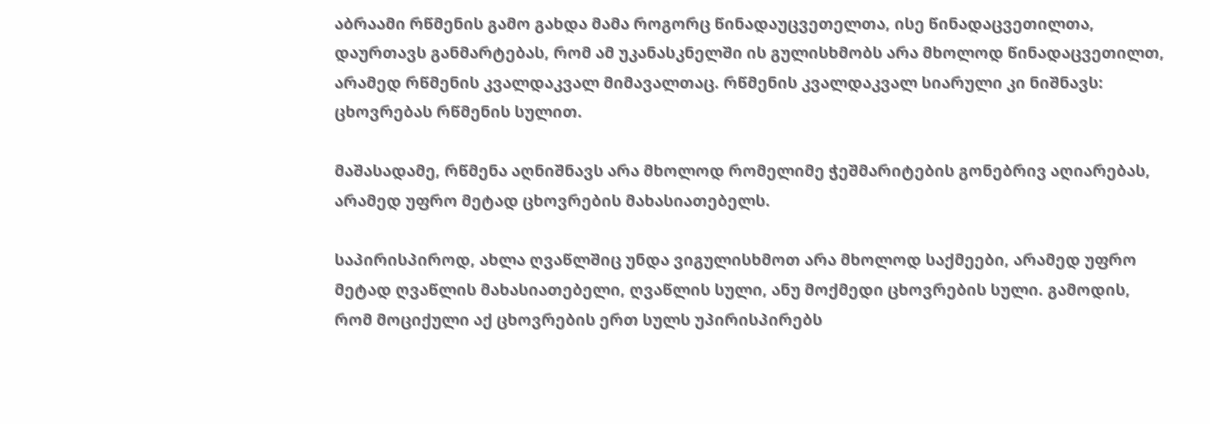აბრაამი რწმენის გამო გახდა მამა როგორც წინადაუცვეთელთა, ისე წინადაცვეთილთა, დაურთავს განმარტებას, რომ ამ უკანასკნელში ის გულისხმობს არა მხოლოდ წინადაცვეთილთ, არამედ რწმენის კვალდაკვალ მიმავალთაც. რწმენის კვალდაკვალ სიარული კი ნიშნავს: ცხოვრებას რწმენის სულით.

მაშასადამე, რწმენა აღნიშნავს არა მხოლოდ რომელიმე ჭეშმარიტების გონებრივ აღიარებას, არამედ უფრო მეტად ცხოვრების მახასიათებელს.

საპირისპიროდ, ახლა ღვაწლშიც უნდა ვიგულისხმოთ არა მხოლოდ საქმეები, არამედ უფრო მეტად ღვაწლის მახასიათებელი, ღვაწლის სული, ანუ მოქმედი ცხოვრების სული. გამოდის, რომ მოციქული აქ ცხოვრების ერთ სულს უპირისპირებს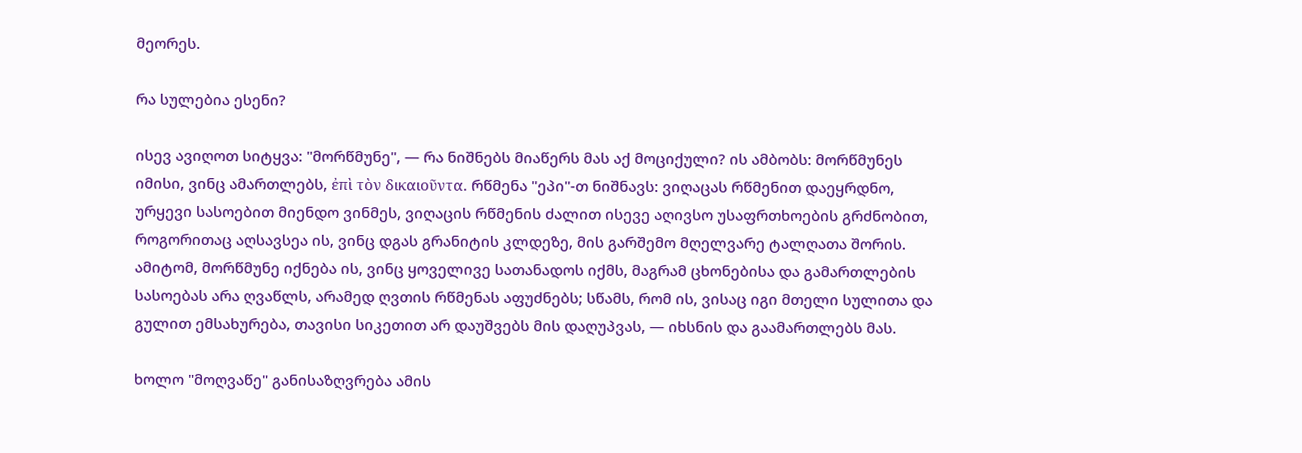მეორეს.

რა სულებია ესენი?

ისევ ავიღოთ სიტყვა: "მორწმუნე", — რა ნიშნებს მიაწერს მას აქ მოციქული? ის ამბობს: მორწმუნეს იმისი, ვინც ამართლებს, ἐπὶ τὸν δικαιοῦντα. რწმენა "ეპი"-თ ნიშნავს: ვიღაცას რწმენით დაეყრდნო, ურყევი სასოებით მიენდო ვინმეს, ვიღაცის რწმენის ძალით ისევე აღივსო უსაფრთხოების გრძნობით, როგორითაც აღსავსეა ის, ვინც დგას გრანიტის კლდეზე, მის გარშემო მღელვარე ტალღათა შორის. ამიტომ, მორწმუნე იქნება ის, ვინც ყოველივე სათანადოს იქმს, მაგრამ ცხონებისა და გამართლების სასოებას არა ღვაწლს, არამედ ღვთის რწმენას აფუძნებს; სწამს, რომ ის, ვისაც იგი მთელი სულითა და გულით ემსახურება, თავისი სიკეთით არ დაუშვებს მის დაღუპვას, — იხსნის და გაამართლებს მას.

ხოლო "მოღვაწე" განისაზღვრება ამის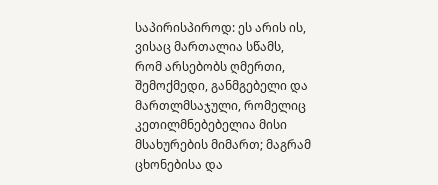საპირისპიროდ: ეს არის ის, ვისაც მართალია სწამს, რომ არსებობს ღმერთი, შემოქმედი, განმგებელი და მართლმსაჯული, რომელიც კეთილმნებებელია მისი მსახურების მიმართ; მაგრამ ცხონებისა და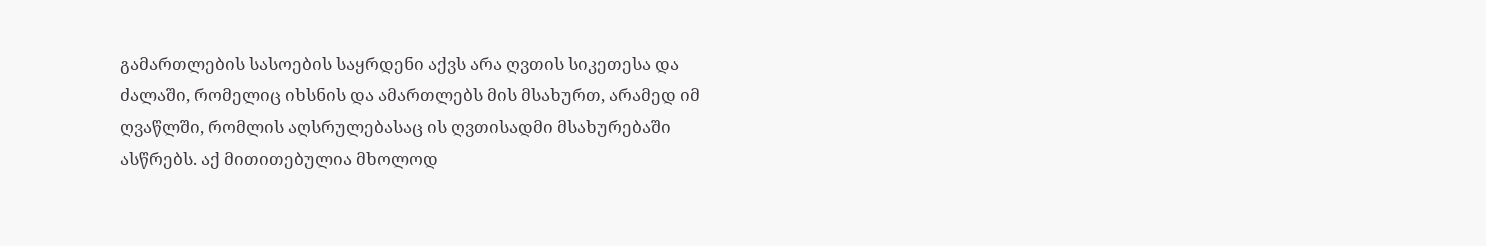გამართლების სასოების საყრდენი აქვს არა ღვთის სიკეთესა და ძალაში, რომელიც იხსნის და ამართლებს მის მსახურთ, არამედ იმ ღვაწლში, რომლის აღსრულებასაც ის ღვთისადმი მსახურებაში ასწრებს. აქ მითითებულია მხოლოდ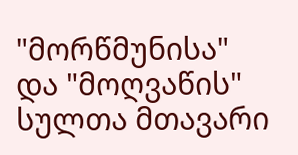"მორწმუნისა" და "მოღვაწის" სულთა მთავარი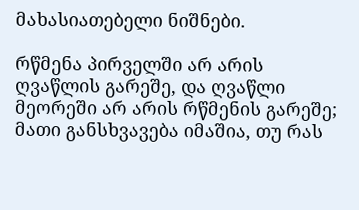მახასიათებელი ნიშნები.

რწმენა პირველში არ არის ღვაწლის გარეშე, და ღვაწლი მეორეში არ არის რწმენის გარეშე; მათი განსხვავება იმაშია, თუ რას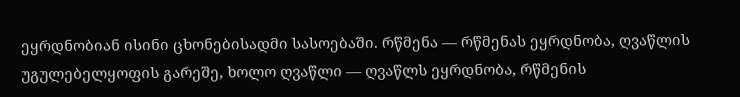ეყრდნობიან ისინი ცხონებისადმი სასოებაში. რწმენა — რწმენას ეყრდნობა, ღვაწლის უგულებელყოფის გარეშე, ხოლო ღვაწლი — ღვაწლს ეყრდნობა, რწმენის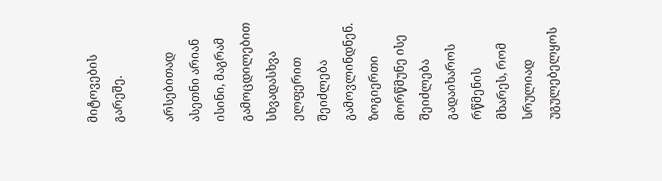მიტოვების გარეშე.

არსებითად ასეთნი არიან ისინი, მაგრამ გამოცდილებით სხვადასხვა ელფერით შეიძლება გამოვლინდნენ. ზოგიერთი მორწმუნე ისე შეიძლება გადაიხაროს რწმენის მხარეს, რომ სრულიად უგულებელყოს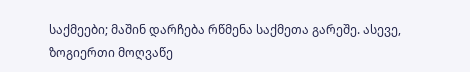საქმეები; მაშინ დარჩება რწმენა საქმეთა გარეშე. ასევე, ზოგიერთი მოღვაწე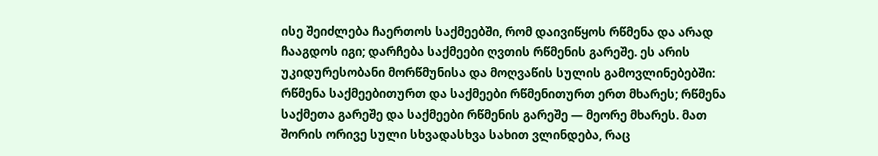ისე შეიძლება ჩაერთოს საქმეებში, რომ დაივიწყოს რწმენა და არად ჩააგდოს იგი; დარჩება საქმეები ღვთის რწმენის გარეშე. ეს არის უკიდურესობანი მორწმუნისა და მოღვაწის სულის გამოვლინებებში: რწმენა საქმეებითურთ და საქმეები რწმენითურთ ერთ მხარეს; რწმენა საქმეთა გარეშე და საქმეები რწმენის გარეშე — მეორე მხარეს. მათ შორის ორივე სული სხვადასხვა სახით ვლინდება, რაც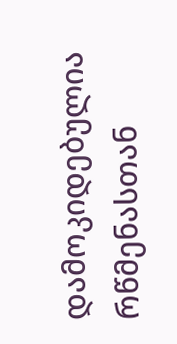დამოკიდებულია რწმენასთან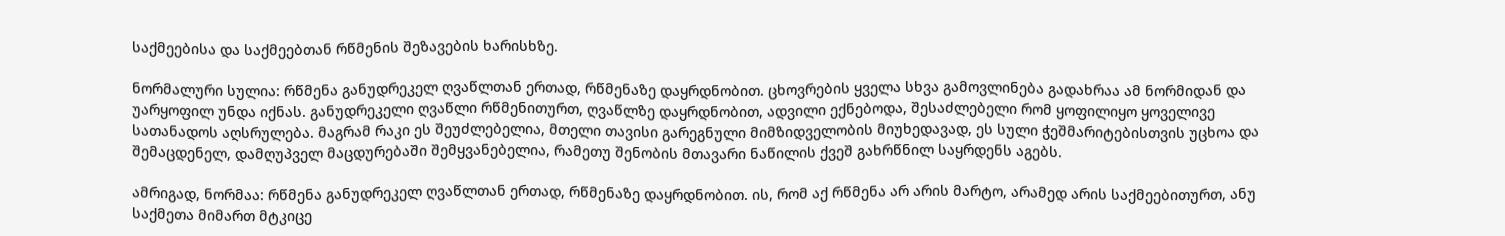საქმეებისა და საქმეებთან რწმენის შეზავების ხარისხზე.

ნორმალური სულია: რწმენა განუდრეკელ ღვაწლთან ერთად, რწმენაზე დაყრდნობით. ცხოვრების ყველა სხვა გამოვლინება გადახრაა ამ ნორმიდან და უარყოფილ უნდა იქნას. განუდრეკელი ღვაწლი რწმენითურთ, ღვაწლზე დაყრდნობით, ადვილი ექნებოდა, შესაძლებელი რომ ყოფილიყო ყოველივე სათანადოს აღსრულება. მაგრამ რაკი ეს შეუძლებელია, მთელი თავისი გარეგნული მიმზიდველობის მიუხედავად, ეს სული ჭეშმარიტებისთვის უცხოა და შემაცდენელ, დამღუპველ მაცდურებაში შემყვანებელია, რამეთუ შენობის მთავარი ნაწილის ქვეშ გახრწნილ საყრდენს აგებს.

ამრიგად, ნორმაა: რწმენა განუდრეკელ ღვაწლთან ერთად, რწმენაზე დაყრდნობით. ის, რომ აქ რწმენა არ არის მარტო, არამედ არის საქმეებითურთ, ანუ საქმეთა მიმართ მტკიცე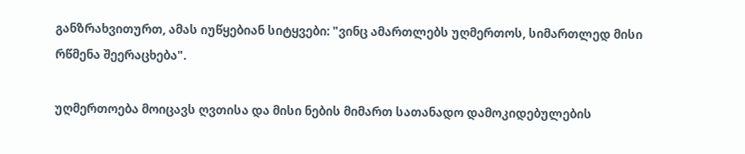განზრახვითურთ, ამას იუწყებიან სიტყვები: "ვინც ამართლებს უღმერთოს, სიმართლედ მისი რწმენა შეერაცხება".

უღმერთოება მოიცავს ღვთისა და მისი ნების მიმართ სათანადო დამოკიდებულების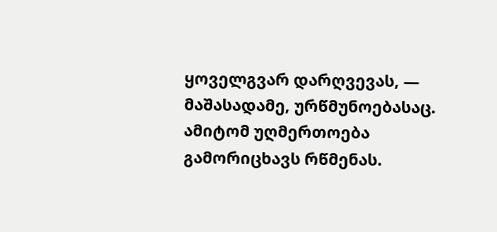ყოველგვარ დარღვევას, — მაშასადამე, ურწმუნოებასაც. ამიტომ უღმერთოება გამორიცხავს რწმენას.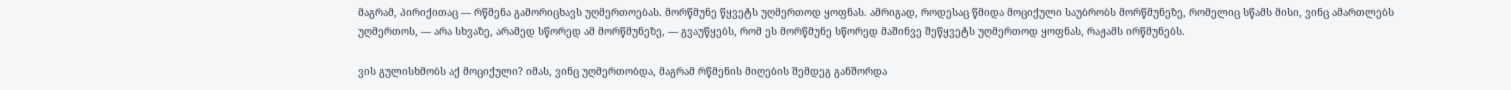მაგრამ, პირიქითაც — რწმენა გამორიცხავს უღმერთოებას. მორწმუნე წყვეტს უღმერთოდ ყოფნას. ამრიგად, როდესაც წმიდა მოციქული საუბრობს მორწმუნეზე, რომელიც სწამს მისი, ვინც ამართლებს უღმერთოს, — არა სხვაზე, არამედ სწორედ ამ მორწმუნეზე, — გვაუწყებს, რომ ეს მორწმუნე სწორედ მაშინვე შეწყვეტს უღმერთოდ ყოფნას, რაჟამს ირწმუნებს.

ვის გულისხმობს აქ მოციქული? იმას, ვინც უღმერთობდა, მაგრამ რწმენის მიღების შემდეგ განშორდა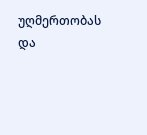უღმერთობას და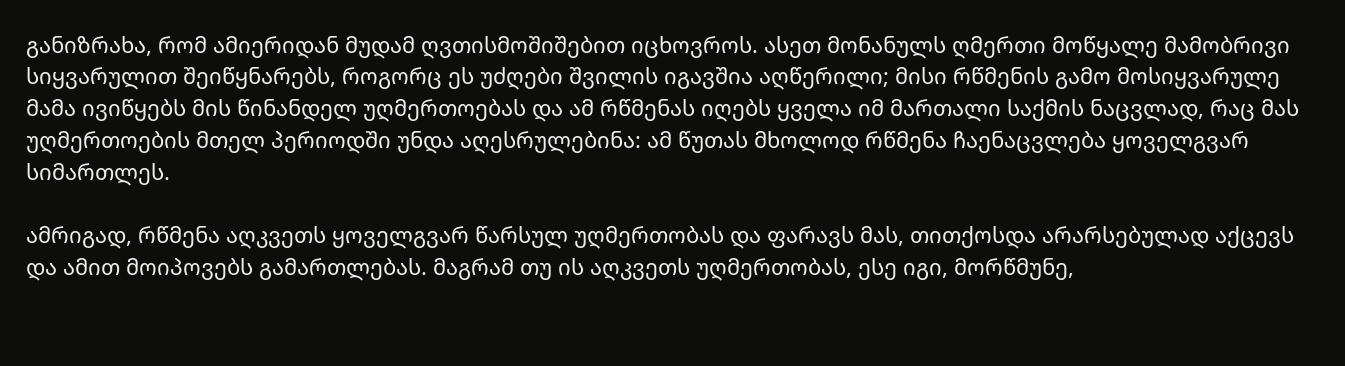განიზრახა, რომ ამიერიდან მუდამ ღვთისმოშიშებით იცხოვროს. ასეთ მონანულს ღმერთი მოწყალე მამობრივი სიყვარულით შეიწყნარებს, როგორც ეს უძღები შვილის იგავშია აღწერილი; მისი რწმენის გამო მოსიყვარულე მამა ივიწყებს მის წინანდელ უღმერთოებას და ამ რწმენას იღებს ყველა იმ მართალი საქმის ნაცვლად, რაც მას უღმერთოების მთელ პერიოდში უნდა აღესრულებინა: ამ წუთას მხოლოდ რწმენა ჩაენაცვლება ყოველგვარ სიმართლეს.

ამრიგად, რწმენა აღკვეთს ყოველგვარ წარსულ უღმერთობას და ფარავს მას, თითქოსდა არარსებულად აქცევს და ამით მოიპოვებს გამართლებას. მაგრამ თუ ის აღკვეთს უღმერთობას, ესე იგი, მორწმუნე,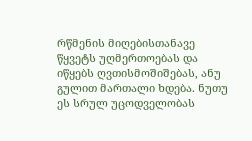რწმენის მიღებისთანავე წყვეტს უღმერთოებას და იწყებს ღვთისმოშიშებას, ანუ გულით მართალი ხდება. ნუთუ ეს სრულ უცოდველობას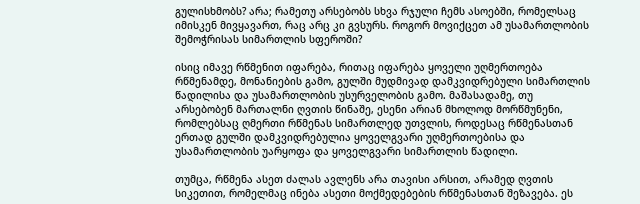გულისხმობს? არა; რამეთუ არსებობს სხვა რჯული ჩემს ასოებში, რომელსაც იმისკენ მივყავართ, რაც არც კი გვსურს. როგორ მოვიქცეთ ამ უსამართლობის შემოჭრისას სიმართლის სფეროში?

ისიც იმავე რწმენით იფარება, რითაც იფარება ყოველი უღმერთოება რწმენამდე, მონანიების გამო, გულში მუდმივად დამკვიდრებული სიმართლის წადილისა და უსამართლობის უსურველობის გამო. მაშასადამე, თუ არსებობენ მართალნი ღვთის წინაშე, ესენი არიან მხოლოდ მორწმუნენი, რომლებსაც ღმერთი რწმენას სიმართლედ უთვლის, როდესაც რწმენასთან ერთად გულში დამკვიდრებულია ყოველგვარი უღმერთოებისა და უსამართლობის უარყოფა და ყოველგვარი სიმართლის წადილი.

თუმცა, რწმენა ასეთ ძალას ავლენს არა თავისი არსით, არამედ ღვთის სიკეთით, რომელმაც ინება ასეთი მოქმედებების რწმენასთან შეზავება. ეს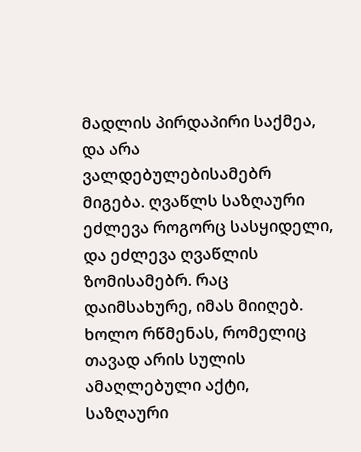მადლის პირდაპირი საქმეა, და არა ვალდებულებისამებრ მიგება. ღვაწლს საზღაური ეძლევა როგორც სასყიდელი, და ეძლევა ღვაწლის ზომისამებრ. რაც დაიმსახურე, იმას მიიღებ. ხოლო რწმენას, რომელიც თავად არის სულის ამაღლებული აქტი, საზღაური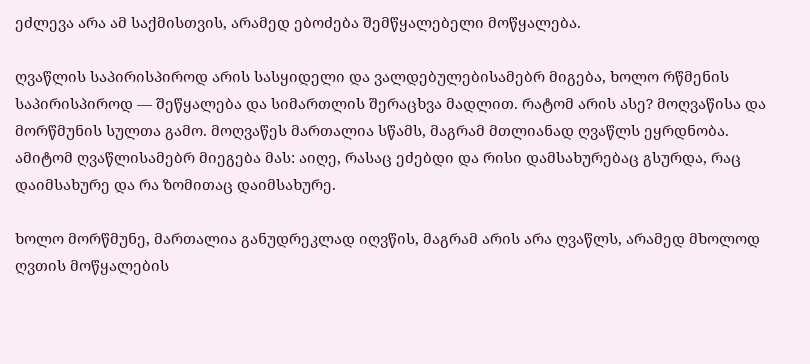ეძლევა არა ამ საქმისთვის, არამედ ებოძება შემწყალებელი მოწყალება.

ღვაწლის საპირისპიროდ არის სასყიდელი და ვალდებულებისამებრ მიგება, ხოლო რწმენის საპირისპიროდ — შეწყალება და სიმართლის შერაცხვა მადლით. რატომ არის ასე? მოღვაწისა და მორწმუნის სულთა გამო. მოღვაწეს მართალია სწამს, მაგრამ მთლიანად ღვაწლს ეყრდნობა. ამიტომ ღვაწლისამებრ მიეგება მას: აიღე, რასაც ეძებდი და რისი დამსახურებაც გსურდა, რაც დაიმსახურე და რა ზომითაც დაიმსახურე.

ხოლო მორწმუნე, მართალია განუდრეკლად იღვწის, მაგრამ არის არა ღვაწლს, არამედ მხოლოდ ღვთის მოწყალების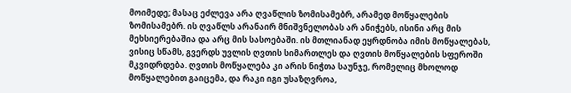მოიმედე; მასაც ეძლევა არა ღვაწლის ზომისამებრ, არამედ მოწყალების ზომისამებრ. ის ღვაწლს არანაირ მნიშვნელობას არ ანიჭებს, ისინი არც მის მეხსიერებაშია და არც მის სასოებაში. ის მთლიანად ეყრდნობა იმის მოწყალებას, ვისიც სწამს, გვერდს უვლის ღვთის სიმართლეს და ღვთის მოწყალების სფეროში მკვიდრდება. ღვთის მოწყალება კი არის ნიჭთა საუნჯე, რომელიც მხოლოდ მოწყალებით გაიცემა, და რაკი იგი უსაზღვროა,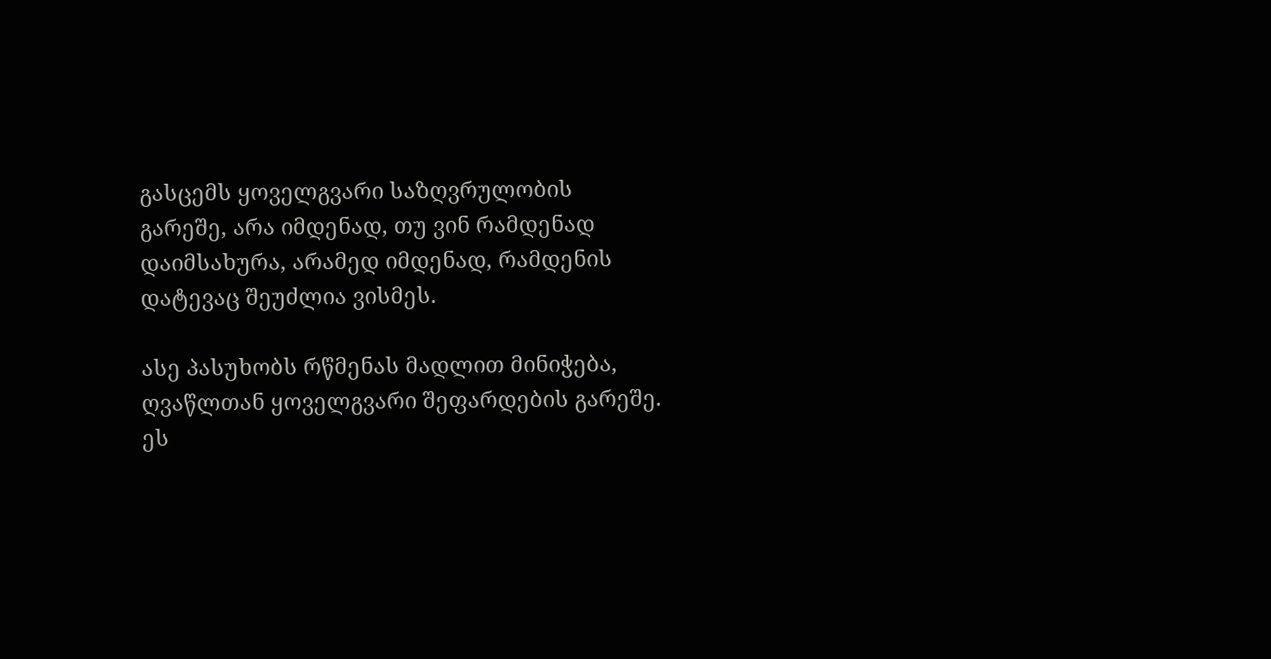გასცემს ყოველგვარი საზღვრულობის გარეშე, არა იმდენად, თუ ვინ რამდენად დაიმსახურა, არამედ იმდენად, რამდენის დატევაც შეუძლია ვისმეს.

ასე პასუხობს რწმენას მადლით მინიჭება, ღვაწლთან ყოველგვარი შეფარდების გარეშე. ეს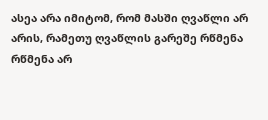ასეა არა იმიტომ, რომ მასში ღვაწლი არ არის, რამეთუ ღვაწლის გარეშე რწმენა რწმენა არ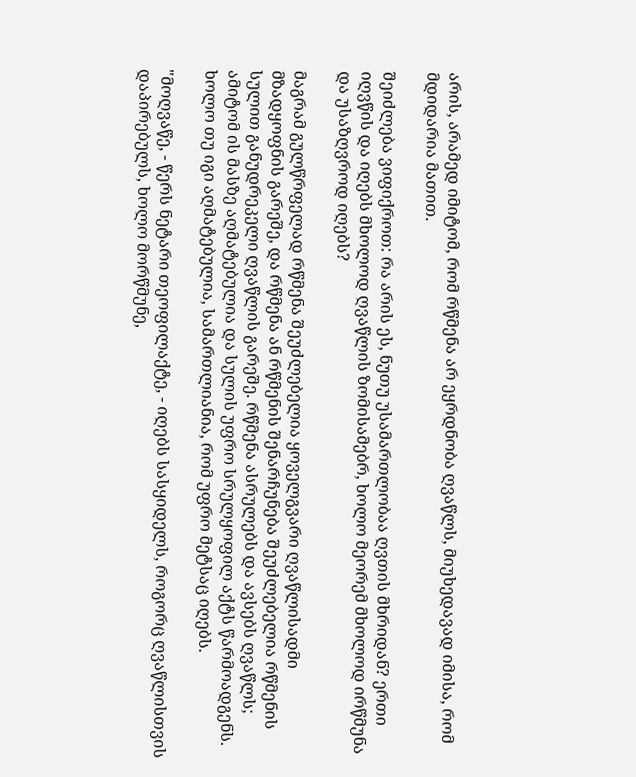არის, არამედ იმიტომ, რომ რწმენა არ ეყრდნობა ღვაწლს, მიუხედავად იმისა, რომ მდიდარია მათით.

შეიძლება ვიფიქროთ: რა არის ეს, ნუთუ უსამართლობაა ღვთის მხრიდან? ერთი იღვწის და იღებს მხოლოდ ღვაწლის ზომისამებრ, ხოლო მეორემ მხოლოდ ირწმუნა და უსაზღვროდ იღებს?

მაგრამ გულწრფელად რწმენა შეუძლებელია ყოველგვარი ღვაწლისადმი მზადყოფნის გარეშე, და რწმენა ან რწმენის შენარჩუნება შეუძლებელია რწმენის სულით განუდრეკელი ღვაწლის გარეშე. რწმენა ასრულებს და ავსებს ღვაწლს; ამიტომ ის მასზე აღმატებულია და სულის უფრო სრულყოფილ აქტს წარმოადგენს. ხოლო თუ იგი აღმატებულია, სამართლიანია, რომ უფრო მეტსაც იღებს.

"მოღვაწე, - წერს ნეტარი თეოფილაქტე, - იღებს სასყიდელს, როგორც ღვაწლისთვის დაპირებულს, ხოლო მორწმუნე,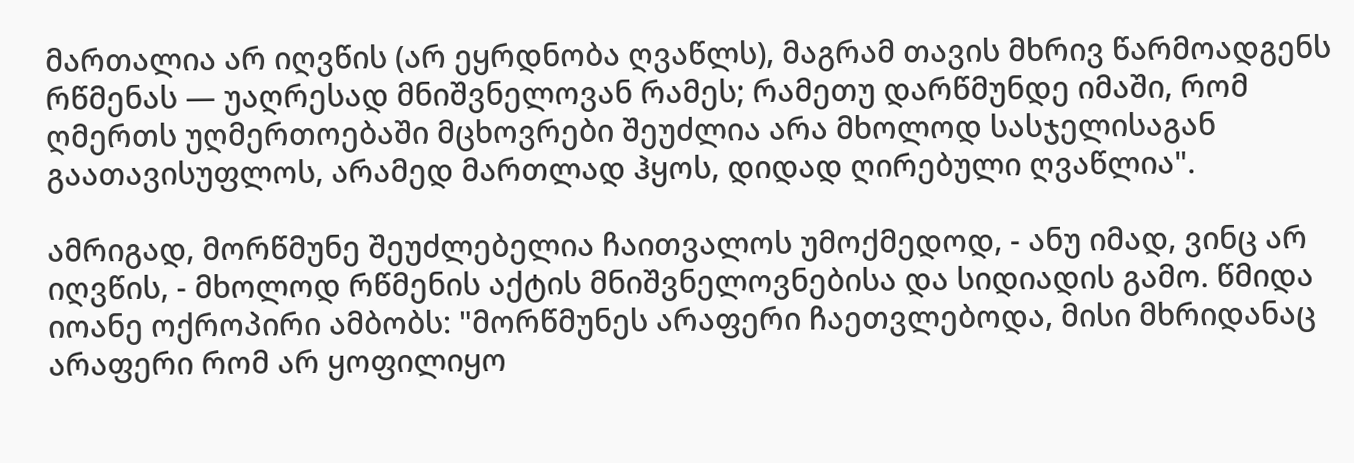მართალია არ იღვწის (არ ეყრდნობა ღვაწლს), მაგრამ თავის მხრივ წარმოადგენს რწმენას — უაღრესად მნიშვნელოვან რამეს; რამეთუ დარწმუნდე იმაში, რომ ღმერთს უღმერთოებაში მცხოვრები შეუძლია არა მხოლოდ სასჯელისაგან გაათავისუფლოს, არამედ მართლად ჰყოს, დიდად ღირებული ღვაწლია".

ამრიგად, მორწმუნე შეუძლებელია ჩაითვალოს უმოქმედოდ, - ანუ იმად, ვინც არ იღვწის, - მხოლოდ რწმენის აქტის მნიშვნელოვნებისა და სიდიადის გამო. წმიდა იოანე ოქროპირი ამბობს: "მორწმუნეს არაფერი ჩაეთვლებოდა, მისი მხრიდანაც არაფერი რომ არ ყოფილიყო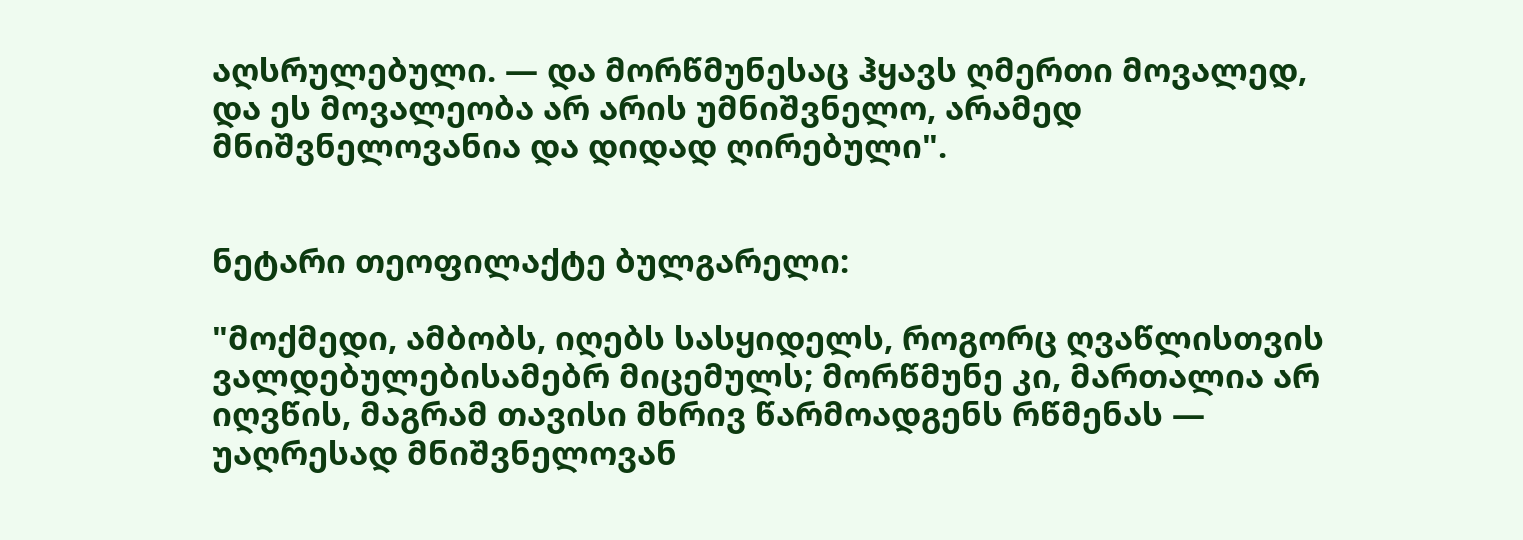აღსრულებული. — და მორწმუნესაც ჰყავს ღმერთი მოვალედ, და ეს მოვალეობა არ არის უმნიშვნელო, არამედ მნიშვნელოვანია და დიდად ღირებული".


ნეტარი თეოფილაქტე ბულგარელი:

"მოქმედი, ამბობს, იღებს სასყიდელს, როგორც ღვაწლისთვის ვალდებულებისამებრ მიცემულს; მორწმუნე კი, მართალია არ იღვწის, მაგრამ თავისი მხრივ წარმოადგენს რწმენას — უაღრესად მნიშვნელოვან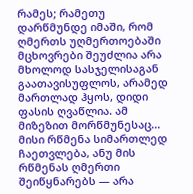რამეს; რამეთუ დარწმუნდე იმაში, რომ ღმერთს უღმერთოებაში მცხოვრები შეუძლია არა მხოლოდ სასჯელისაგან გაათავისუფლოს, არამედ მართლად ჰყოს, დიდი ფასის ღვაწლია. ამ მიზეზით მორწმუნესაც... მისი რწმენა სიმართლედ ჩაეთვლება, ანუ მის რწმენას ღმერთი შეიწყნარებს — არა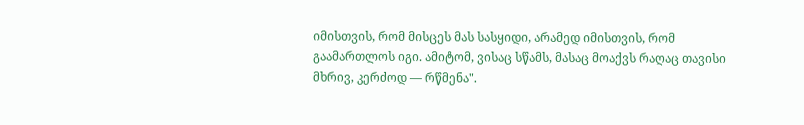იმისთვის, რომ მისცეს მას სასყიდი, არამედ იმისთვის, რომ გაამართლოს იგი. ამიტომ, ვისაც სწამს, მასაც მოაქვს რაღაც თავისი მხრივ, კერძოდ — რწმენა".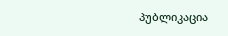პუბლიკაცია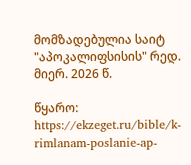მომზადებულია საიტ "აპოკალიფსისის" რედ. მიერ. 2026 წ.

წყარო: https://ekzeget.ru/bible/k-rimlanam-poslanie-ap-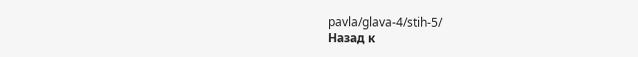pavla/glava-4/stih-5/
Назад к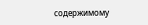содержимому